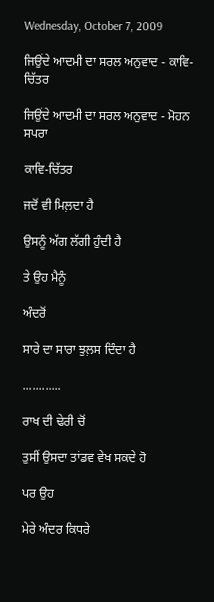Wednesday, October 7, 2009

ਜਿਉਂਦੇ ਆਦਮੀ ਦਾ ਸਰਲ ਅਨੁਵਾਦ - ਕਾਵਿ-ਚਿੱਤਰ

ਜਿਉਂਦੇ ਆਦਮੀ ਦਾ ਸਰਲ ਅਨੁਵਾਦ - ਮੋਹਨ ਸਪਰਾ

ਕਾਵਿ-ਚਿੱਤਰ

ਜਦੋਂ ਵੀ ਮਿਲ਼ਦਾ ਹੈ

ਉਸਨੂੰ ਅੱਗ ਲੱਗੀ ਹੁੰਦੀ ਹੈ

ਤੇ ਉਹ ਮੈਨੂੰ

ਅੰਦਰੋਂ

ਸਾਰੇ ਦਾ ਸਾਰਾ ਝੁਲ਼ਸ ਦਿੰਦਾ ਹੈ

............

ਰਾਖ ਦੀ ਢੇਰੀ ਚੋਂ

ਤੁਸੀਂ ਉਸਦਾ ਤਾਂਡਵ ਵੇਖ ਸਕਦੇ ਹੋ

ਪਰ ਉਹ

ਮੇਰੇ ਅੰਦਰ ਕਿਧਰੇ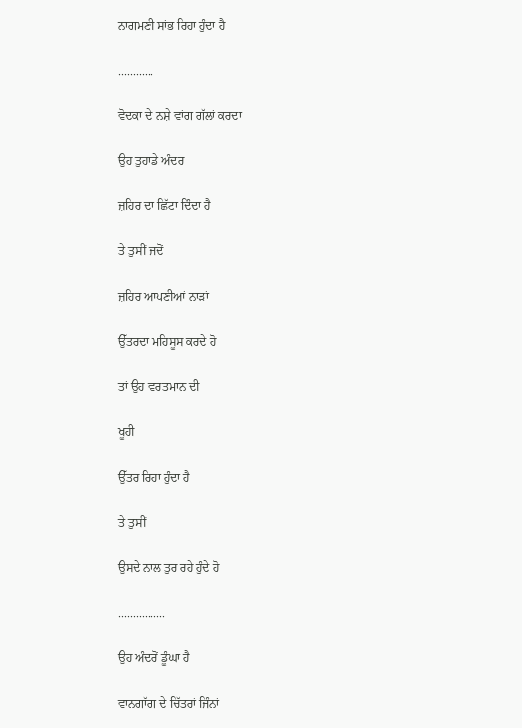ਨਾਗਮਣੀ ਸਾਂਭ ਰਿਹਾ ਹੁੰਦਾ ਹੈ

............

ਵੋਦਕਾ ਦੇ ਨਸ਼ੇ ਵਾਂਗ ਗੱਲਾਂ ਕਰਦਾ

ਉਹ ਤੁਹਾਡੇ ਅੰਦਰ

ਜ਼ਹਿਰ ਦਾ ਛਿੱਟਾ ਦਿੰਦਾ ਹੈ

ਤੇ ਤੁਸੀਂ ਜਦੋਂ

ਜ਼ਹਿਰ ਆਪਣੀਆਂ ਨਾੜਾਂ

ਉੱਤਰਦਾ ਮਹਿਸੂਸ ਕਰਦੇ ਹੋ

ਤਾਂ ਉਹ ਵਰਤਮਾਨ ਦੀ

ਖੂਹੀ

ਉੱਤਰ ਰਿਹਾ ਹੁੰਦਾ ਹੈ

ਤੇ ਤੁਸੀਂ

ਉਸਦੇ ਨਾਲ ਤੁਰ ਰਹੇ ਹੁੰਦੇ ਹੋ

................

ਉਹ ਅੰਦਰੋਂ ਡੂੰਘਾ ਹੈ

ਵਾਨਗਾੱਗ ਦੇ ਚਿੱਤਰਾਂ ਜਿੰਨਾਂ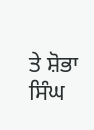ਤੇ ਸ਼ੋਭਾ ਸਿੰਘ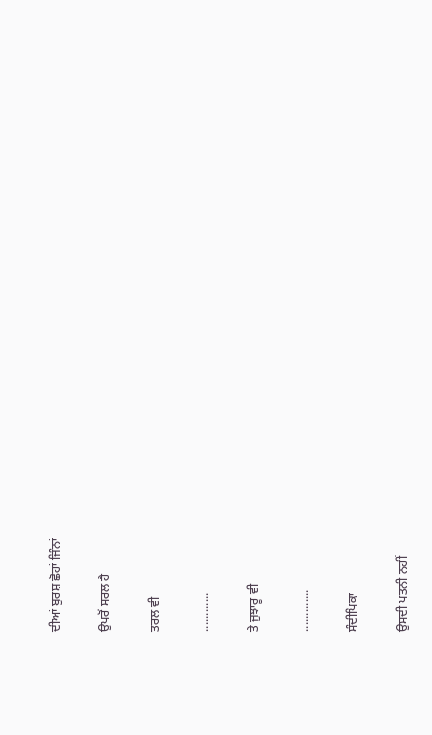ਦੀਆਂ ਬੁਰਸ਼ ਛੋਹਾਂ ਜਿੰਨਾਂ

ਉਪਰੋਂ ਸਰਲ ਹੈ

ਤਰਲ ਵੀ

............

ਤੇ ਜੁਝਾਰੂ ਵੀ

.............

ਸੰਦੀਪਿਕਾ

ਉਸਦੀ ਪਤਨੀ ਨਹੀਂ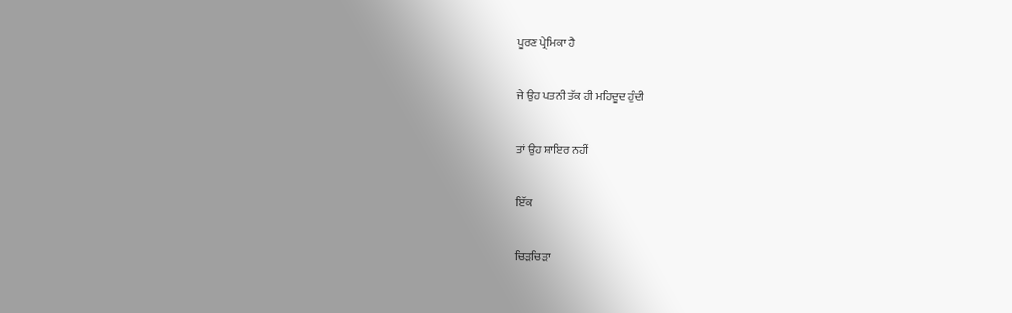ਪੂਰਣ ਪ੍ਰੇਮਿਕਾ ਹੈ

ਜੇ ਉਹ ਪਤਨੀ ਤੱਕ ਹੀ ਮਹਿਦੂਦ ਹੁੰਦੀ

ਤਾਂ ਉਹ ਸ਼ਾਇਰ ਨਹੀਂ

ਇੱਕ

ਚਿੜਚਿੜਾ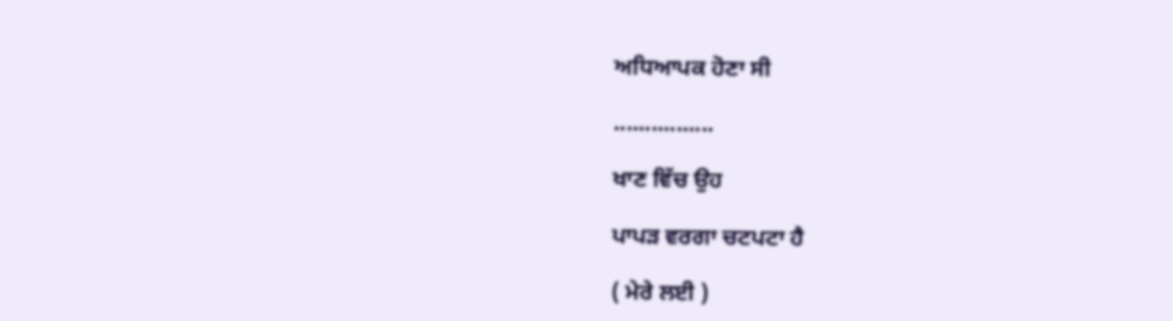ਅਧਿਆਪਕ ਹੋਣਾ ਸੀ

................

ਖਾਣ ਵਿੱਚ ਉਹ

ਪਾਪੜ ਵਰਗਾ ਚਟਪਟਾ ਹੈ

( ਮੇਰੇ ਲਈ )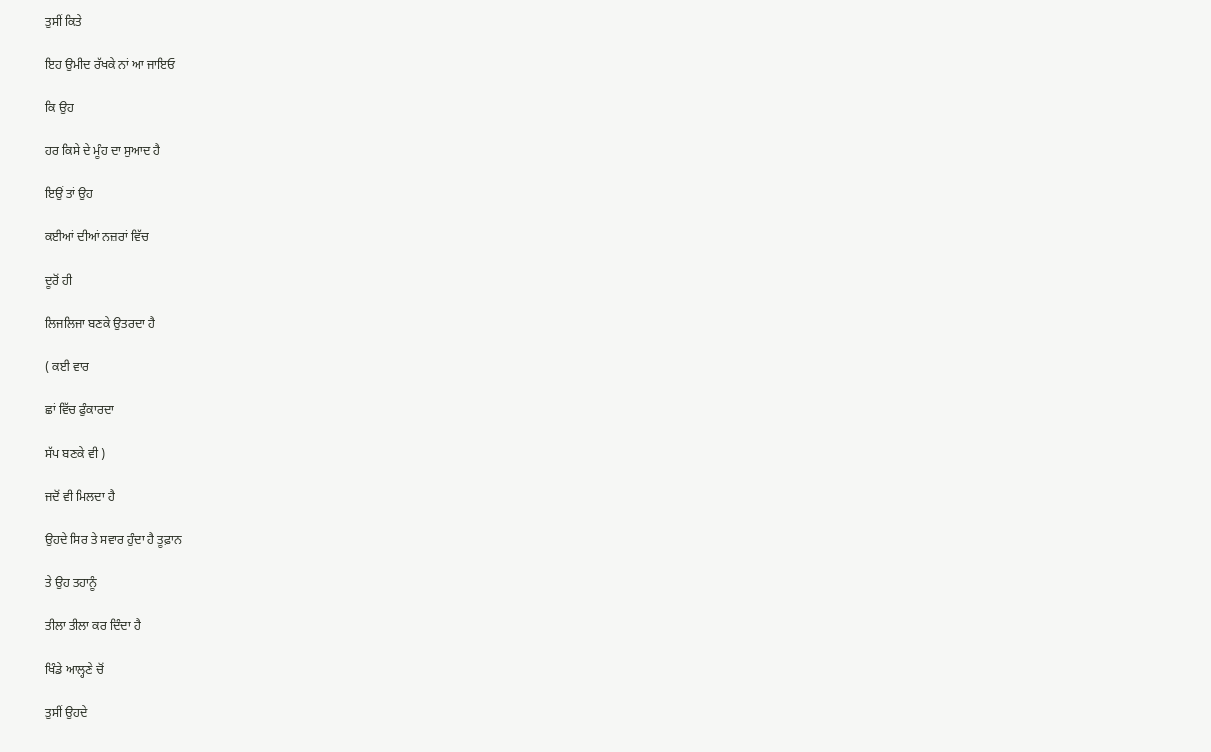ਤੁਸੀਂ ਕਿਤੇ

ਇਹ ਉਮੀਦ ਰੱਖਕੇ ਨਾਂ ਆ ਜਾਇਓ

ਕਿ ਉਹ

ਹਰ ਕਿਸੇ ਦੇ ਮੂੰਹ ਦਾ ਸੁਆਦ ਹੈ

ਇਉਂ ਤਾਂ ਉਹ

ਕਈਆਂ ਦੀਆਂ ਨਜ਼ਰਾਂ ਵਿੱਚ

ਦੂਰੋਂ ਹੀ

ਲਿਜਲਿਜਾ ਬਣਕੇ ਉਤਰਦਾ ਹੈ

( ਕਈ ਵਾਰ

ਛਾਂ ਵਿੱਚ ਫੁੰਕਾਰਦਾ

ਸੱਪ ਬਣਕੇ ਵੀ )

ਜਦੋਂ ਵੀ ਮਿਲਦਾ ਹੈ

ਉਹਦੇ ਸਿਰ ਤੇ ਸਵਾਰ ਹੁੰਦਾ ਹੈ ਤੂਫ਼ਾਨ

ਤੇ ਉਹ ਤਹਾਨੂੰ

ਤੀਲਾ ਤੀਲਾ ਕਰ ਦਿੰਦਾ ਹੈ

ਖਿੰਡੇ ਆਲ੍ਹਣੇ ਚੋਂ

ਤੁਸੀਂ ਉਹਦੇ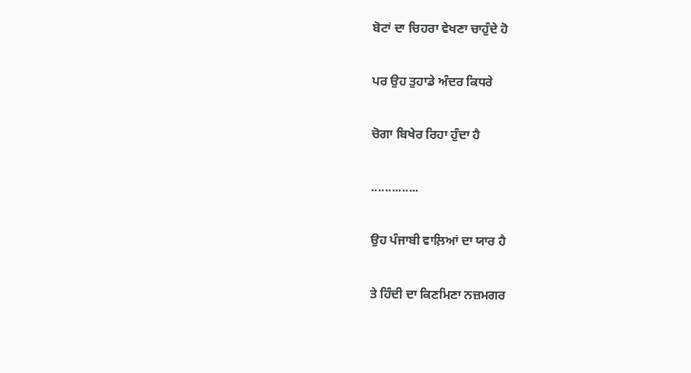ਬੋਟਾਂ ਦਾ ਚਿਹਰਾ ਵੇਖਣਾ ਚਾਹੁੰਦੇ ਹੋ

ਪਰ ਉਹ ਤੁਹਾਡੇ ਅੰਦਰ ਕਿਧਰੇ

ਚੋਗਾ ਬਿਖੇਰ ਰਿਹਾ ਹੁੰਦਾ ਹੈ

..............

ਉਹ ਪੰਜਾਬੀ ਵਾਲ਼ਿਆਂ ਦਾ ਯਾਰ ਹੈ

ਤੇ ਹਿੰਦੀ ਦਾ ਕਿਣਮਿਣਾ ਨਜ਼ਮਗਰ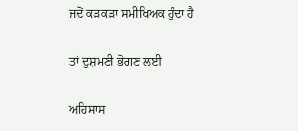ਜਦੋਂ ਕੜਕੜਾ ਸਮੀਖਿਅਕ ਹੁੰਦਾ ਹੈ

ਤਾਂ ਦੁਸ਼ਮਣੀ ਭੋਗਣ ਲਈ

ਅਹਿਸਾਸ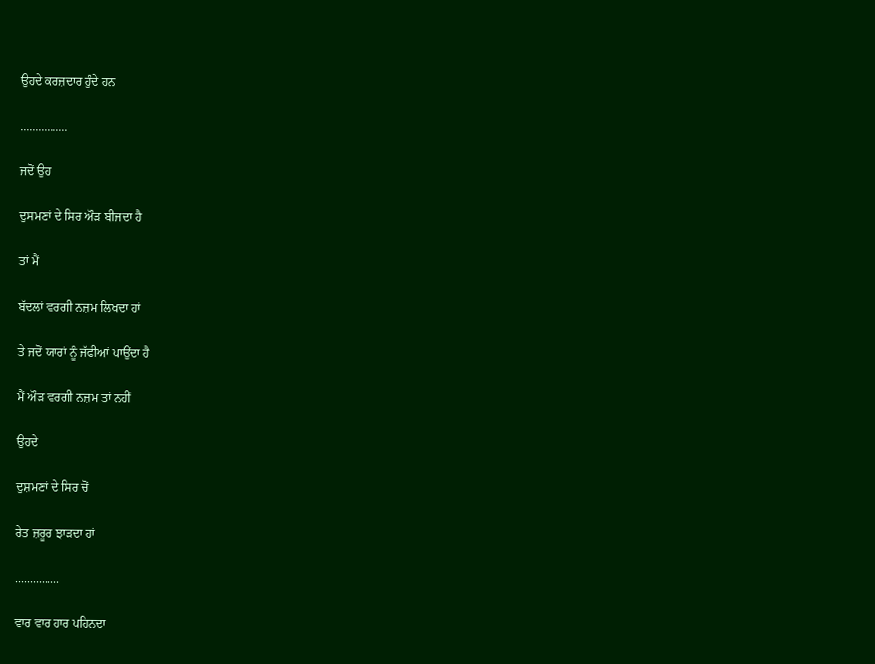ਉਹਦੇ ਕਰਜ਼ਦਾਰ ਹੁੰਦੇ ਹਨ

................

ਜਦੋਂ ਉਹ

ਦੁਸਮਣਾਂ ਦੇ ਸਿਰ ਔੜ ਬੀਜਦਾ ਹੈ

ਤਾਂ ਮੈਂ

ਬੱਦਲਾਂ ਵਰਗੀ ਨਜ਼ਮ ਲਿਖਦਾ ਹਾਂ

ਤੇ ਜਦੋਂ ਯਾਰਾਂ ਨੂੰ ਜੱਫੀਆਂ ਪਾਉਂਦਾ ਹੈ

ਮੈਂ ਔੜ ਵਰਗੀ ਨਜ਼ਮ ਤਾਂ ਨਹੀਂ

ਉਹਦੇ

ਦੁਸ਼ਮਣਾਂ ਦੇ ਸਿਰ ਚੋਂ

ਰੇਤ ਜ਼ਰੂਰ ਝਾੜਦਾ ਹਾਂ

...............

ਵਾਰ ਵਾਰ ਹਾਰ ਪਹਿਨਦਾ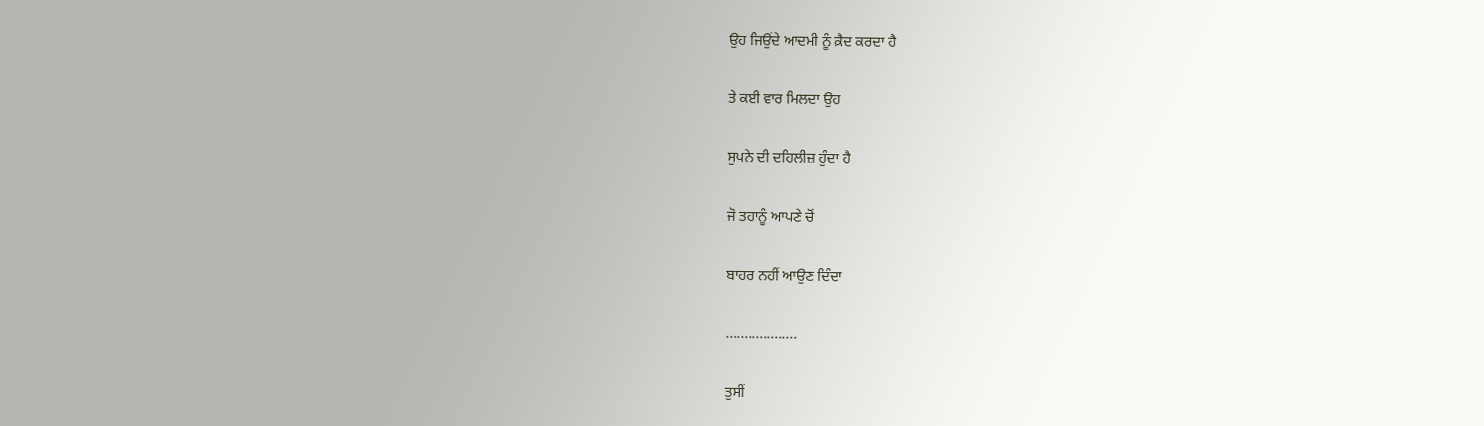ਉਹ ਜਿਉਂਦੇ ਆਦਮੀ ਨੂੰ ਕ਼ੈਦ ਕਰਦਾ ਹੈ

ਤੇ ਕਈ ਵਾਰ ਮਿਲਦਾ ਉਹ

ਸੁਪਨੇ ਦੀ ਦਹਿਲੀਜ਼ ਹੁੰਦਾ ਹੈ

ਜੋ ਤਹਾਨੂੰ ਆਪਣੇ ਚੋਂ

ਬਾਹਰ ਨਹੀਂ ਆਉਣ ਦਿੰਦਾ

...................

ਤੁਸੀਂ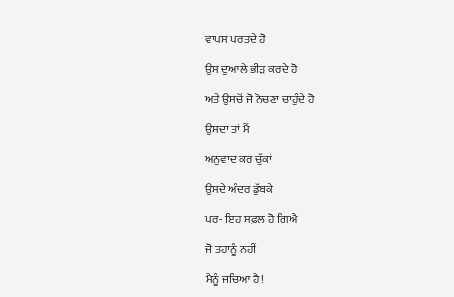ਵਾਪਸ ਪਰਤਦੇ ਹੋ

ਉਸ ਦੁਆਲੇ ਭੀੜ ਕਰਦੇ ਹੋ

ਅਤੇ ਉਸਚੋਂ ਜੋ ਨੋਚਣਾ ਚਾਹੁੰਦੇ ਹੋ

ਉਸਦਾ ਤਾਂ ਮੈਂ

ਅਨੁਵਾਦ ਕਰ ਚੁੱਕਾਂ

ਉਸਦੇ ਅੰਦਰ ਡੁੱਬਕੇ

ਪਰ- ਇਹ ਸਫ਼ਲ ਹੋ ਗਿਐ

ਜੋ ਤਹਾਨੂੰ ਨਹੀਂ

ਮੈਨੂੰ ਜਚਿਆ ਹੈ!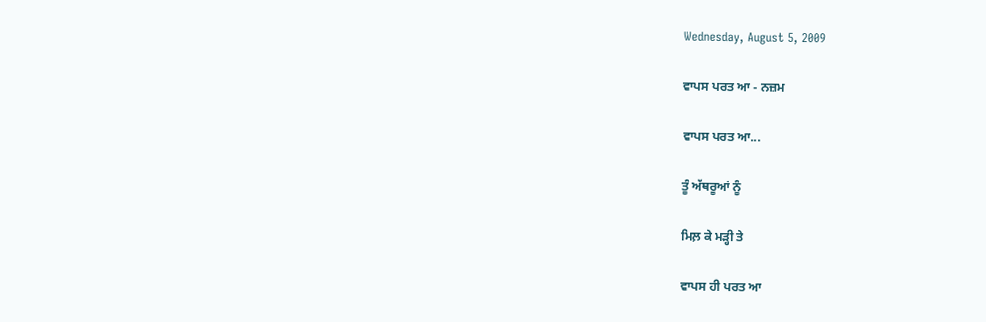Wednesday, August 5, 2009

ਵਾਪਸ ਪਰਤ ਆ - ਨਜ਼ਮ

ਵਾਪਸ ਪਰਤ ਆ...

ਤੂੰ ਅੱਥਰੂਆਂ ਨੂੰ

ਮਿਲ਼ ਕੇ ਮੜ੍ਹੀ ਤੇ

ਵਾਪਸ ਹੀ ਪਰਤ ਆ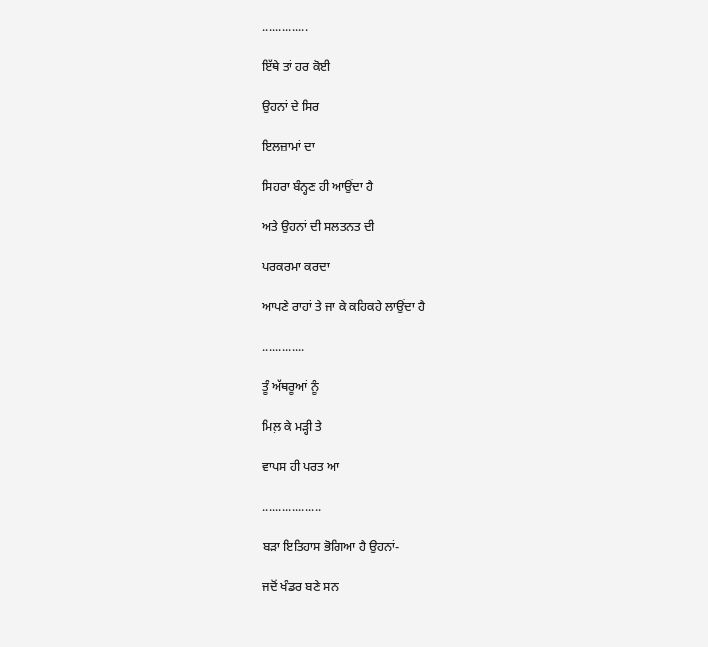..............

ਇੱਥੇ ਤਾਂ ਹਰ ਕੋਈ

ਉਹਨਾਂ ਦੇ ਸਿਰ

ਇਲਜ਼ਾਮਾਂ ਦਾ

ਸਿਹਰਾ ਬੰਨ੍ਹਣ ਹੀ ਆਉਂਦਾ ਹੈ

ਅਤੇ ਉਹਨਾਂ ਦੀ ਸਲਤਨਤ ਦੀ

ਪਰਕਰਮਾ ਕਰਦਾ

ਆਪਣੇ ਰਾਹਾਂ ਤੇ ਜਾ ਕੇ ਕਹਿਕਹੇ ਲਾਉਂਦਾ ਹੈ

.............

ਤੂੰ ਅੱਥਰੂਆਂ ਨੂੰ

ਮਿਲ਼ ਕੇ ਮੜ੍ਹੀ ਤੇ

ਵਾਪਸ ਹੀ ਪਰਤ ਆ

..................

ਬੜਾ ਇਤਿਹਾਸ ਭੋਗਿਆ ਹੈ ਉਹਨਾਂ-

ਜਦੋਂ ਖੰਡਰ ਬਣੇ ਸਨ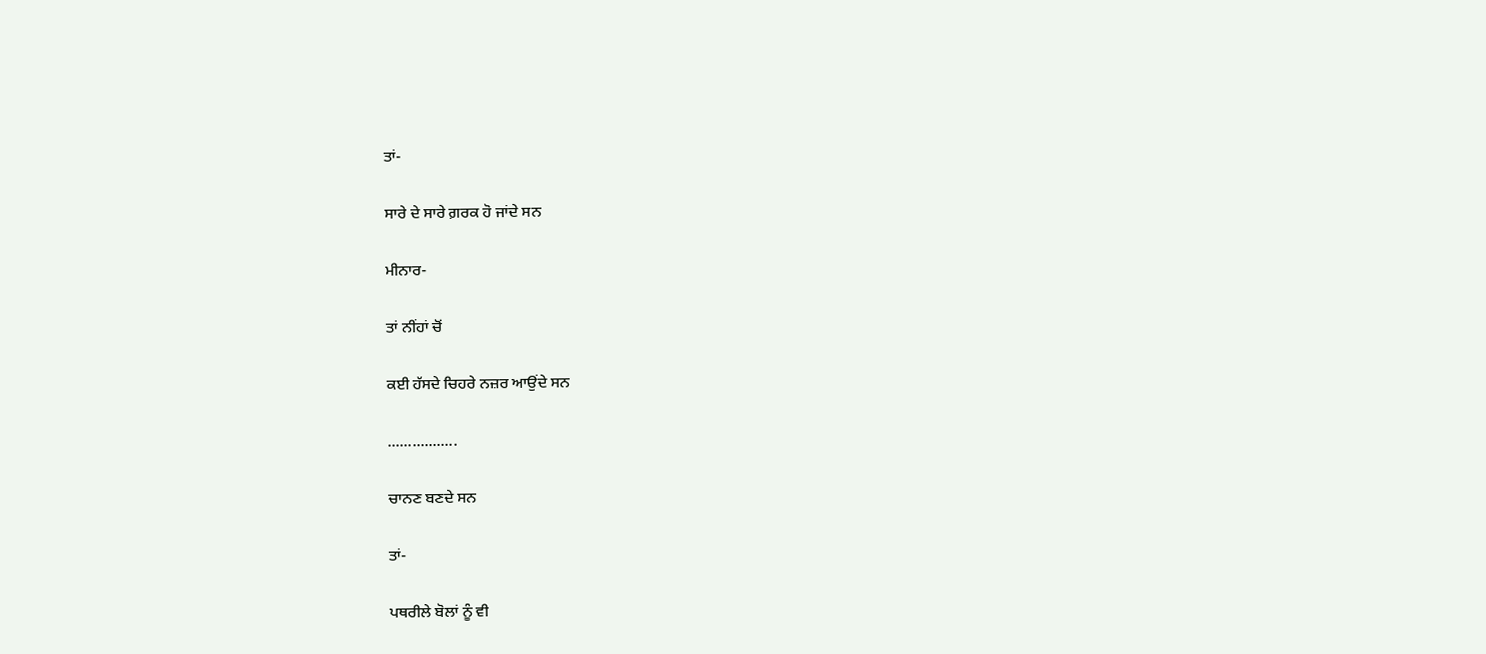ਤਾਂ-

ਸਾਰੇ ਦੇ ਸਾਰੇ ਗ਼ਰਕ ਹੋ ਜਾਂਦੇ ਸਨ

ਮੀਨਾਰ-

ਤਾਂ ਨੀਂਹਾਂ ਚੋਂ

ਕਈ ਹੱਸਦੇ ਚਿਹਰੇ ਨਜ਼ਰ ਆਉਂਦੇ ਸਨ

.................

ਚਾਨਣ ਬਣਦੇ ਸਨ

ਤਾਂ-

ਪਥਰੀਲੇ ਬੋਲਾਂ ਨੂੰ ਵੀ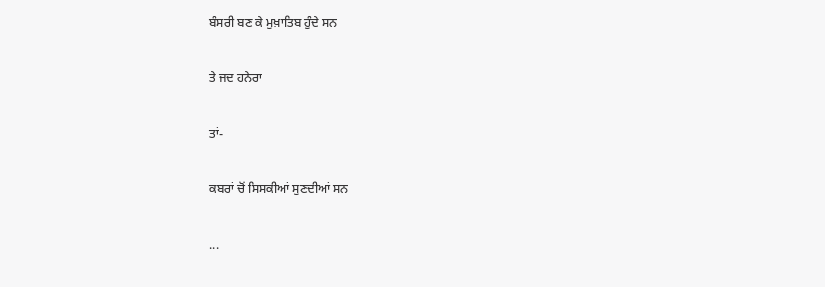ਬੰਸਰੀ ਬਣ ਕੇ ਮੁਖ਼ਾਤਿਬ ਹੁੰਦੇ ਸਨ

ਤੇ ਜਦ ਹਨੇਰਾ

ਤਾਂ-

ਕਬਰਾਂ ਚੋਂ ਸਿਸਕੀਆਂ ਸੁਣਦੀਆਂ ਸਨ

...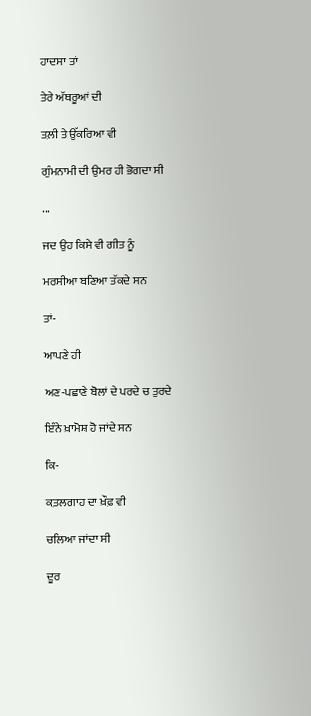ਹਾਦਸਾ ਤਾਂ

ਤੇਰੇ ਅੱਥਰੂਆਂ ਦੀ

ਤਲ਼ੀ ਤੇ ਉੱਕਰਿਆ ਵੀ

ਗੁੰਮਨਾਮੀ ਦੀ ਉਮਰ ਹੀ ਭੋਗਦਾ ਸੀ

...

ਜਦ ਉਹ ਕਿਸੇ ਵੀ ਗੀਤ ਨੂੰ

ਮਰਸੀਆ ਬਣਿਆ ਤੱਕਦੇ ਸਨ

ਤਾਂ-

ਆਪਣੇ ਹੀ

ਅਣ-ਪਛਾਣੇ ਬੋਲਾਂ ਦੇ ਪਰਦੇ ਚ ਤੁਰਦੇ

ਇੰਨੇ ਖ਼ਾਮੋਸ਼ ਹੋ ਜਾਂਦੇ ਸਨ

ਕਿ-

ਕ਼ਤਲਗਾਹ ਦਾ ਖ਼ੌਫ਼ ਵੀ

ਚਲਿਆ ਜਾਂਦਾ ਸੀ

ਦੂਰ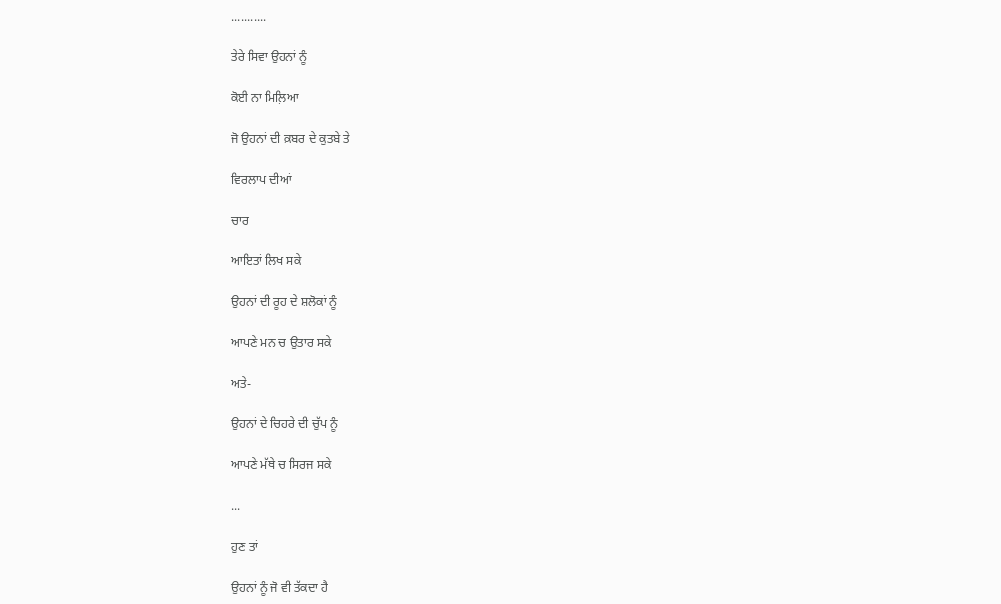...........

ਤੇਰੇ ਸਿਵਾ ਉਹਨਾਂ ਨੂੰ

ਕੋਈ ਨਾ ਮਿਲ਼ਿਆ

ਜੋ ਉਹਨਾਂ ਦੀ ਕ਼ਬਰ ਦੇ ਕੁਤਬੇ ਤੇ

ਵਿਰਲਾਪ ਦੀਆਂ

ਚਾਰ

ਆਇਤਾਂ ਲਿਖ ਸਕੇ

ਉਹਨਾਂ ਦੀ ਰੂਹ ਦੇ ਸ਼ਲੋਕਾਂ ਨੂੰ

ਆਪਣੇ ਮਨ ਚ ਉਤਾਰ ਸਕੇ

ਅਤੇ-

ਉਹਨਾਂ ਦੇ ਚਿਹਰੇ ਦੀ ਚੁੱਪ ਨੂੰ

ਆਪਣੇ ਮੱਥੇ ਚ ਸਿਰਜ ਸਕੇ

...

ਹੁਣ ਤਾਂ

ਉਹਨਾਂ ਨੂੰ ਜੋ ਵੀ ਤੱਕਦਾ ਹੈ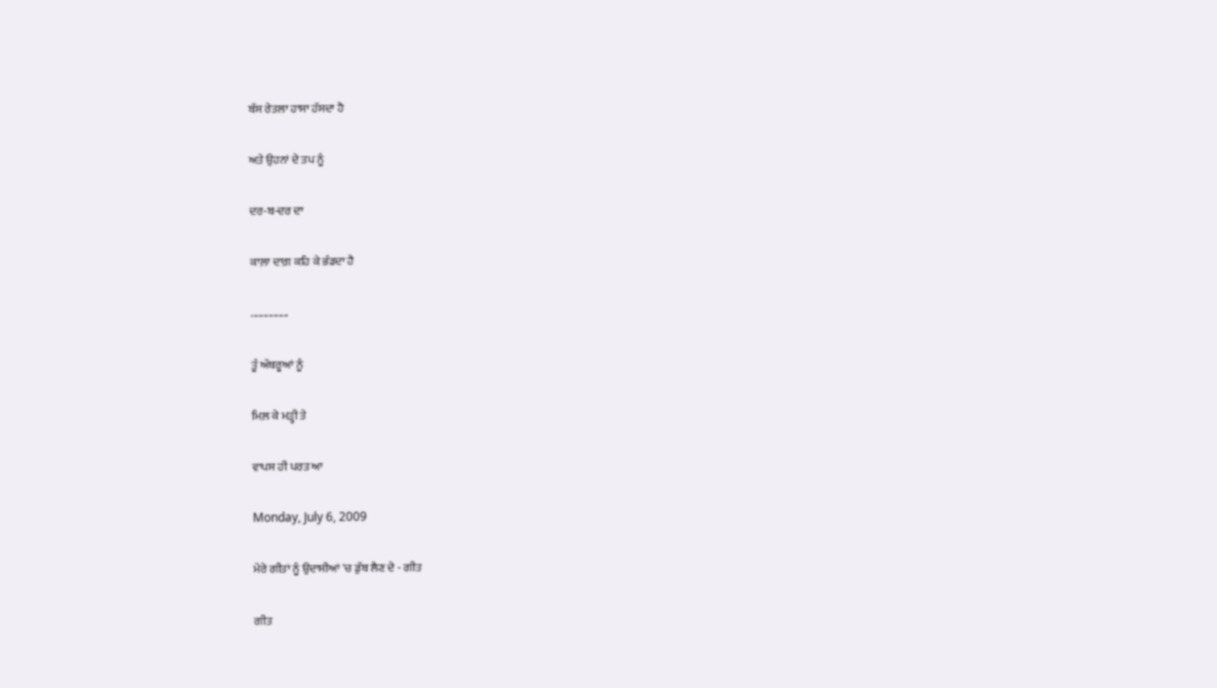ਬੱਸ ਰੇਤਲਾ ਹਾਸਾ ਹੱਸਦਾ ਹੈ

ਅਤੇ ਉਹਨਾਂ ਦੇ ਤਪ ਨੂੰ

ਦਰ-ਬ-ਦਰ ਦਾ

ਕਾਲ਼ਾ ਦਾਗ਼ ਕਹਿ ਕੇ ਭੰਡਦਾ ਹੈ

...............

ਤੂੰ ਅੱਥਰੂਆਂ ਨੂੰ

ਮਿਲ਼ ਕੇ ਮੜ੍ਹੀ ਤੇ

ਵਾਪਸ ਹੀ ਪਰਤ ਆ

Monday, July 6, 2009

ਮੇਰੇ ਗੀਤਾਂ ਨੂੰ ਉਦਾਸੀਆਂ 'ਚ ਡੁੱਬ ਲੈਣ ਦੇ - ਗੀਤ

ਗੀਤ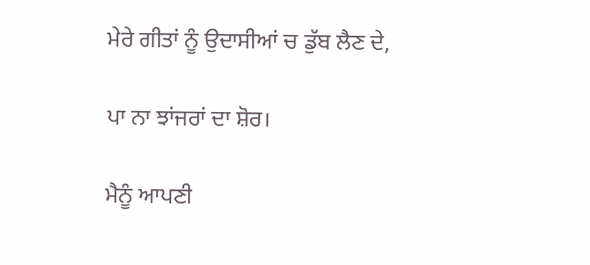ਮੇਰੇ ਗੀਤਾਂ ਨੂੰ ਉਦਾਸੀਆਂ ਚ ਡੁੱਬ ਲੈਣ ਦੇ,

ਪਾ ਨਾ ਝਾਂਜਰਾਂ ਦਾ ਸ਼ੋਰ।

ਮੈਨੂੰ ਆਪਣੀ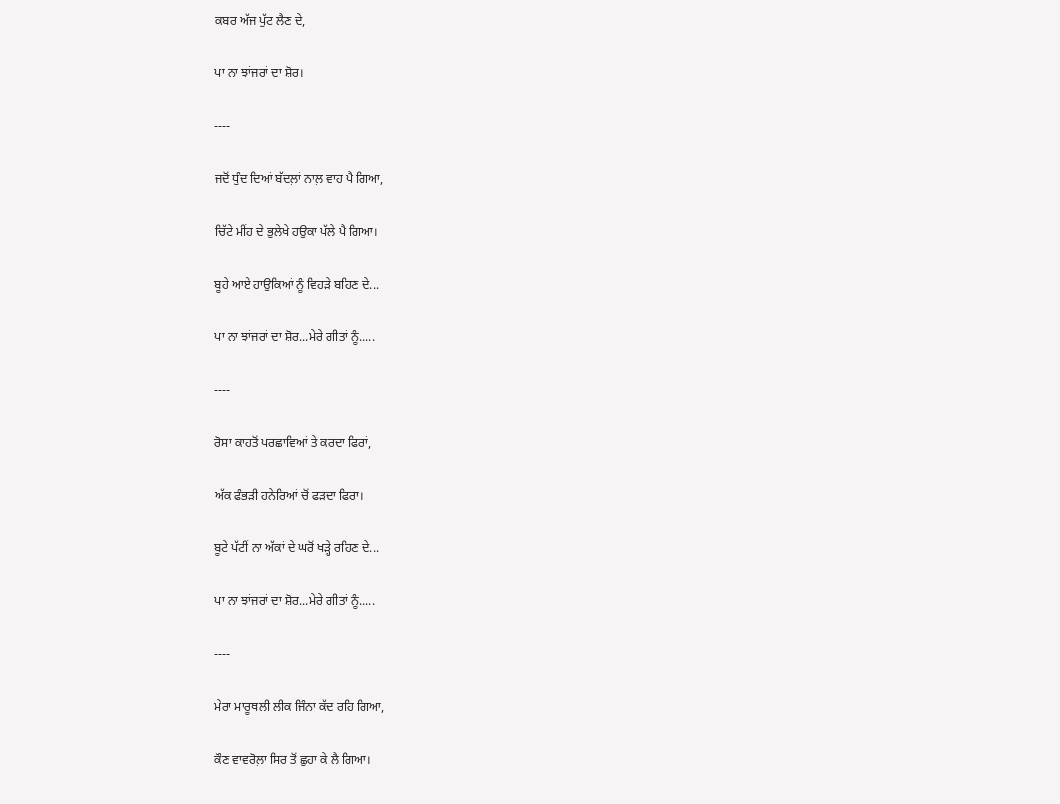ਕਬਰ ਅੱਜ ਪੁੱਟ ਲੈਣ ਦੇ,

ਪਾ ਨਾ ਝਾਂਜਰਾਂ ਦਾ ਸ਼ੋਰ।

----

ਜਦੋਂ ਧੁੰਦ ਦਿਆਂ ਬੱਦਲ਼ਾਂ ਨਾਲ਼ ਵਾਹ ਪੈ ਗਿਆ,

ਚਿੱਟੇ ਮੀਂਹ ਦੇ ਭੁਲੇਖੇ ਹਉਕਾ ਪੱਲੇ ਪੈ ਗਿਆ।

ਬੂਹੇ ਆਏ ਹਾਉਕਿਆਂ ਨੂੰ ਵਿਹੜੇ ਬਹਿਣ ਦੇ...

ਪਾ ਨਾ ਝਾਂਜਰਾਂ ਦਾ ਸ਼ੋਰ...ਮੇਰੇ ਗੀਤਾਂ ਨੂੰ.....

----

ਰੋਸਾ ਕਾਹਤੋਂ ਪਰਛਾਵਿਆਂ ਤੇ ਕਰਦਾ ਫਿਰਾਂ,

ਅੱਕ ਫੰਭੜੀ ਹਨੇਰਿਆਂ ਚੋਂ ਫੜਦਾ ਫਿਰਾ।

ਬੂਟੇ ਪੱਟੀਂ ਨਾ ਅੱਕਾਂ ਦੇ ਘਰੋਂ ਖੜ੍ਹੇ ਰਹਿਣ ਦੇ...

ਪਾ ਨਾ ਝਾਂਜਰਾਂ ਦਾ ਸ਼ੋਰ...ਮੇਰੇ ਗੀਤਾਂ ਨੂੰ.....

----

ਮੇਰਾ ਮਾਰੂਥਲੀ ਲੀਕ ਜਿੰਨਾ ਕੱਦ ਰਹਿ ਗਿਆ,

ਕੌਣ ਵਾਵਰੋਲ਼ਾ ਸਿਰ ਤੋਂ ਛੁਹਾ ਕੇ ਲੈ ਗਿਆ।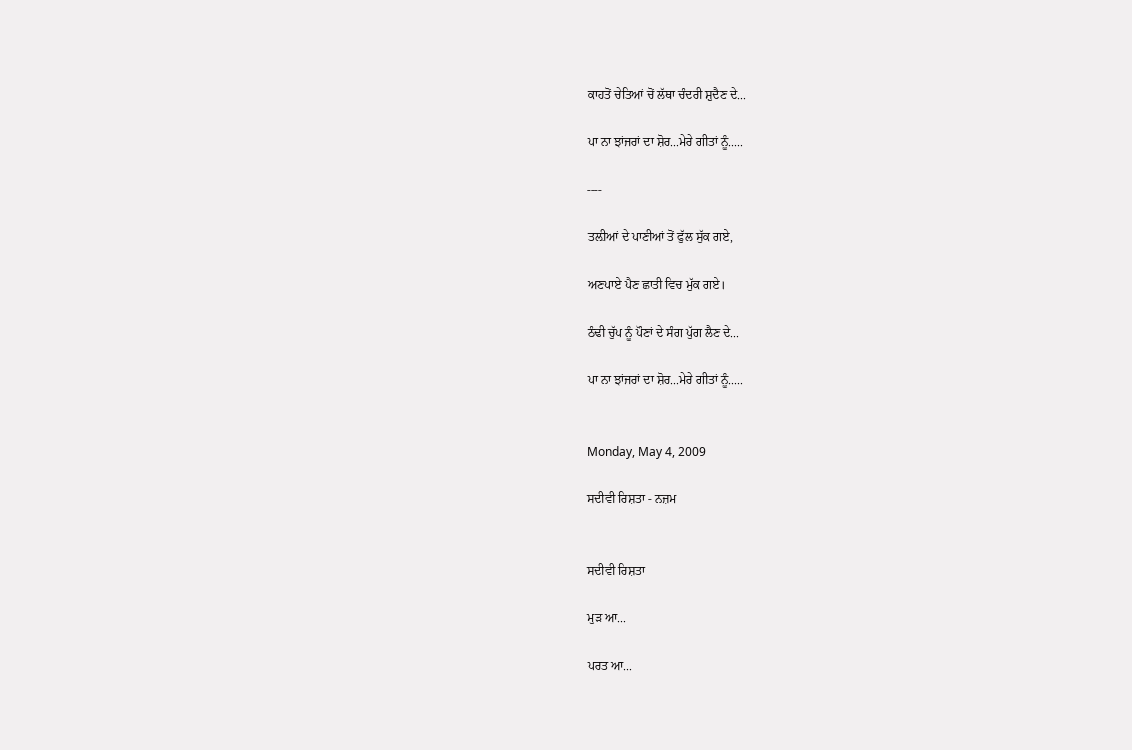ਕਾਹਤੋਂ ਚੇਤਿਆਂ ਚੋਂ ਲੱਥਾ ਚੰਦਰੀ ਸ਼ੁਦੈਣ ਦੇ...

ਪਾ ਨਾ ਝਾਂਜਰਾਂ ਦਾ ਸ਼ੋਰ...ਮੇਰੇ ਗੀਤਾਂ ਨੂੰ.....

----

ਤਲ਼ੀਆਂ ਦੇ ਪਾਣੀਆਂ ਤੋਂ ਫੁੱਲ ਸੁੱਕ ਗਏ,

ਅਣਪਾਏ ਪੈਣ ਛਾਤੀ ਵਿਚ ਮੁੱਕ ਗਏ।

ਠੰਢੀ ਚੁੱਪ ਨੂੰ ਪੌਣਾਂ ਦੇ ਸੰਗ ਪੁੱਗ ਲੈਣ ਦੇ...

ਪਾ ਨਾ ਝਾਂਜਰਾਂ ਦਾ ਸ਼ੋਰ...ਮੇਰੇ ਗੀਤਾਂ ਨੂੰ.....


Monday, May 4, 2009

ਸਦੀਵੀ ਰਿਸ਼ਤਾ - ਨਜ਼ਮ


ਸਦੀਵੀ ਰਿਸ਼ਤਾ

ਮੁੜ ਆ...

ਪਰਤ ਆ...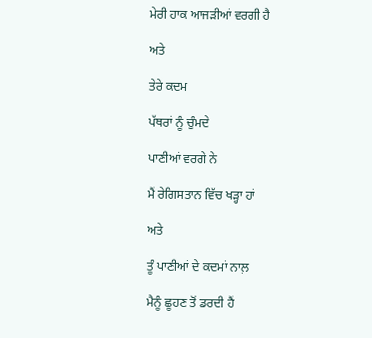ਮੇਰੀ ਹਾਕ ਆਜੜੀਆਂ ਵਰਗੀ ਹੈ

ਅਤੇ

ਤੇਰੇ ਕਦਮ

ਪੱਥਰਾਂ ਨੂੰ ਚੁੰਮਦੇ

ਪਾਣੀਆਂ ਵਰਗੇ ਨੇ

ਮੈਂ ਰੇਗਿਸਤਾਨ ਵਿੱਚ ਖੜ੍ਹਾ ਹਾਂ

ਅਤੇ

ਤੂੰ ਪਾਣੀਆਂ ਦੇ ਕਦਮਾਂ ਨਾਲ਼

ਮੈਨੂੰ ਛੂਹਣ ਤੋਂ ਡਰਦੀ ਹੈਂ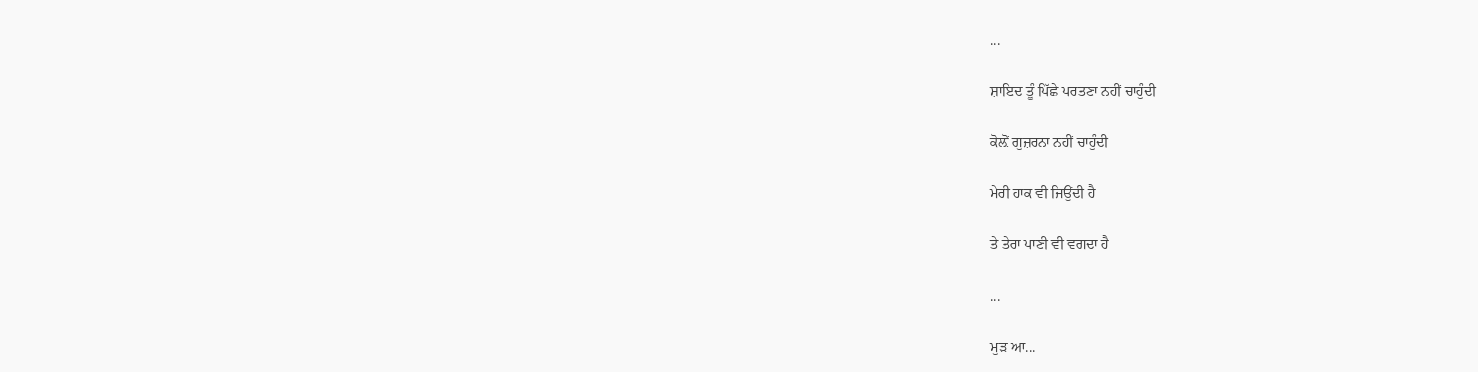...

ਸ਼ਾਇਦ ਤੂੰ ਪਿੱਛੇ ਪਰਤਣਾ ਨਹੀਂ ਚਾਹੁੰਦੀ

ਕੋਲ਼ੋਂ ਗੁਜ਼ਰਨਾ ਨਹੀਂ ਚਾਹੁੰਦੀ

ਮੇਰੀ ਹਾਕ ਵੀ ਜਿਉਂਦੀ ਹੈ

ਤੇ ਤੇਰਾ ਪਾਣੀ ਵੀ ਵਗਦਾ ਹੈ

...

ਮੁੜ ਆ...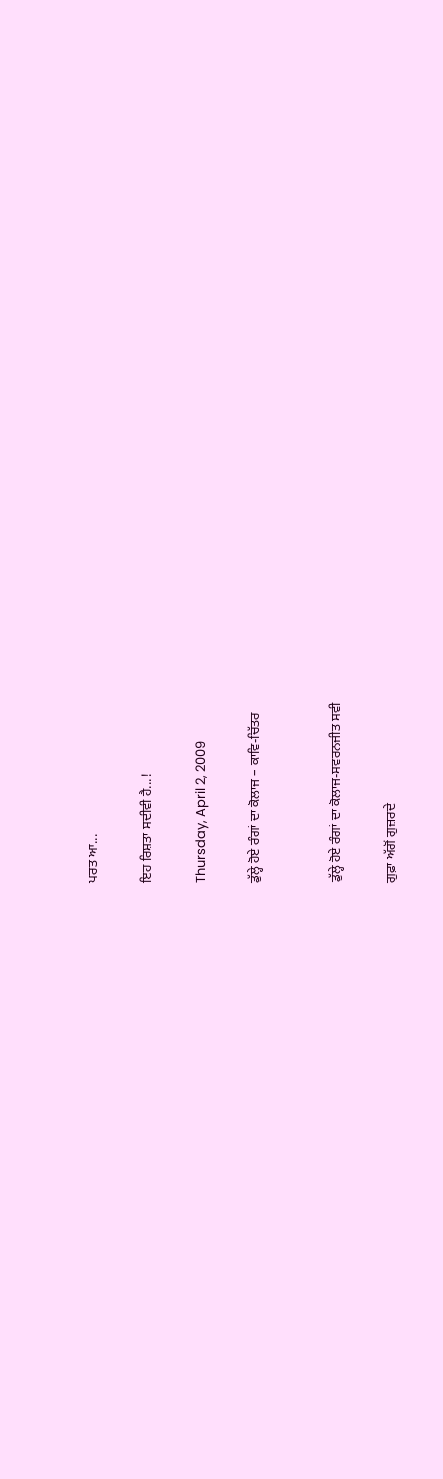ਪਰਤ ਆ...

ਇਹ ਰਿਸ਼ਤਾ ਸਦੀਵੀ ਹੈ...!

Thursday, April 2, 2009

ਡੁੱਲ੍ਹੇ ਹੋਏ ਰੰਗਾਂ ਦਾ ਕੋਲਾਜ – ਕਾਵਿ-ਚਿੱਤਰ


ਡੁੱਲ੍ਹੇ ਹੋਏ ਰੰਗਾਂ ਦਾ ਕੋਲਾਜ-ਸਵਰਨਜੀਤ ਸਵੀ

ਗੁਫ਼ਾ ਅੱਗੋਂ ਗੁਜ਼ਰਦੇ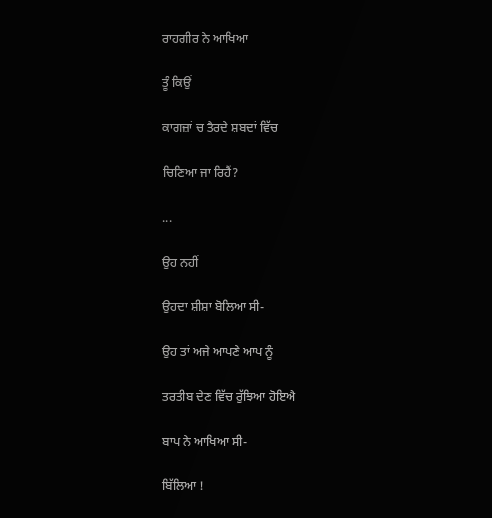ਰਾਹਗੀਰ ਨੇ ਆਖਿਆ

ਤੂੰ ਕਿਉਂ

ਕਾਗਜ਼ਾਂ ਚ ਤੈਰਦੇ ਸ਼ਬਦਾਂ ਵਿੱਚ

ਚਿਣਿਆ ਜਾ ਰਿਹੈਂ?

...

ਉਹ ਨਹੀਂ

ਉਹਦਾ ਸ਼ੀਸ਼ਾ ਬੋਲਿਆ ਸੀ-

ਉਹ ਤਾਂ ਅਜੇ ਆਪਣੇ ਆਪ ਨੂੰ

ਤਰਤੀਬ ਦੇਣ ਵਿੱਚ ਰੁੱਝਿਆ ਹੋਇਐ

ਬਾਪ ਨੇ ਆਖਿਆ ਸੀ-

ਬਿੱਲਿਆ !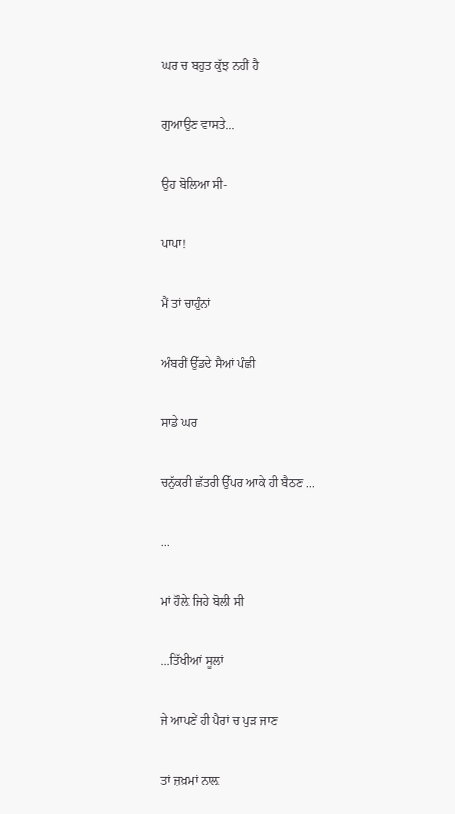ਘਰ ਚ ਬਹੁਤ ਕੁੱਝ ਨਹੀਂ ਹੈ

ਗੁਆਉਣ ਵਾਸਤੇ...

ਉਹ ਬੋਲਿਆ ਸੀ-

ਪਾਪਾ!

ਮੈਂ ਤਾਂ ਚਾਹੁੰਨਾਂ

ਅੰਬਰੀਂ ਉੱਡਦੇ ਸੈਆਂ ਪੰਛੀ

ਸਾਡੇ ਘਰ

ਚਨੁੱਕਰੀ ਛੱਤਰੀ ਉੱਪਰ ਆਕੇ ਹੀ ਬੈਠਣ ...

...

ਮਾਂ ਹੌਲ਼ੇ ਜਿਹੇ ਬੋਲੀ ਸੀ

...ਤਿੱਖੀਆਂ ਸੂਲਾਂ

ਜੇ ਆਪਣੇਂ ਹੀ ਪੈਰਾਂ ਚ ਪੁੜ ਜਾਣ

ਤਾਂ ਜ਼ਖ਼ਮਾਂ ਨਾਲ਼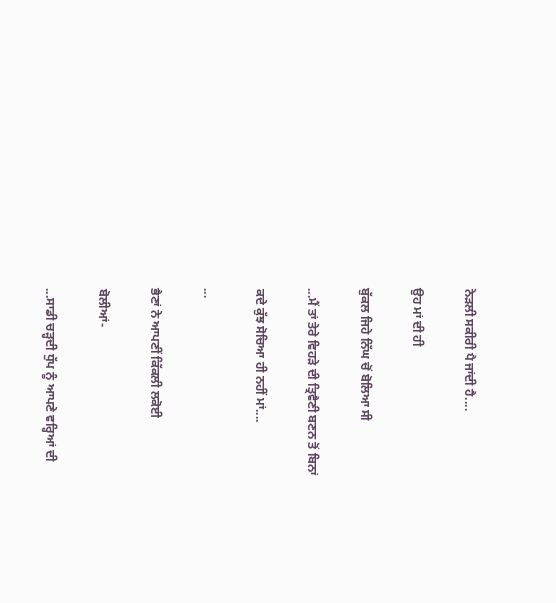ਨੇੜਲੀ ਸਕੀਰੀ ਪੈ ਜਾਂਦੀ ਹੈ....

ਉਹ ਮਾਂ ਦੀ ਹੀ

ਬੁੱਕਲ ਜਿਹੇ ਨਿੱਘ ਚੋਂ ਬੋਲਿਆ ਸੀ

...ਮੈਂ ਤਾਂ ਤੇਰੇ ਵਿਹੜੇ ਦੀ ਤ੍ਰਿਵੈਣੀ ਬਣਨ ਤੋਂ ਬਿਨਾਂ

ਕਦੇ ਕੁੱਝ ਸੋਚਿਆ ਹੀ ਨਹੀਂ ਮਾਂ....

...

ਭੈਣਾਂ ਨੇ ਆਪਣੀਂ ਕਿੱਕਲੀ ਲਕੋਈ

ਬੋਲੀਆਂ-

...ਸਾਡੀ ਚੜ੍ਹਦੀ ਧੁੱਪ ਨੂੰ ਆਪਣੇ ਵਰ੍ਹਿਆਂ ਦੀ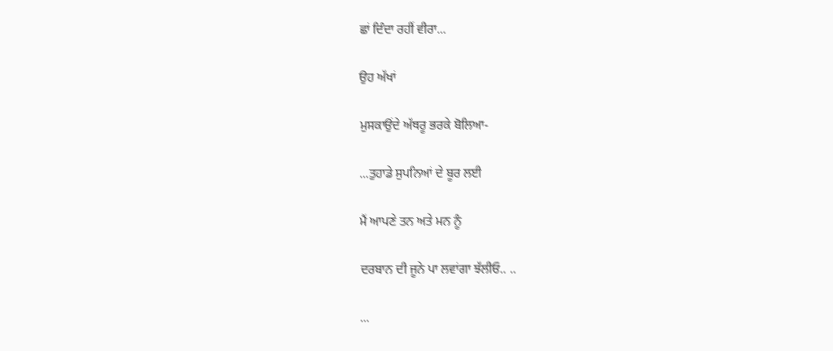ਛਾਂ ਦਿੰਦਾ ਰਹੀਂ ਵੀਰਾ...

ਉਹ ਅੱਖਾਂ

ਮੁਸਕਾਉਂਦੇ ਅੱਥਰੂ ਭਰਕੇ ਬੋਲਿਆ-

...ਤੁਹਾਡੇ ਸੁਪਨਿਆਂ ਦੇ ਬੂਰ ਲਈ

ਮੈਂ ਆਪਣੇ ਤਨ ਅਤੇ ਮਨ ਨੂੰ

ਦਰਬਾਨ ਦੀ ਜੂਨੇ ਪਾ ਲਵਾਂਗਾ ਝੱਲੀਓ.. ..

...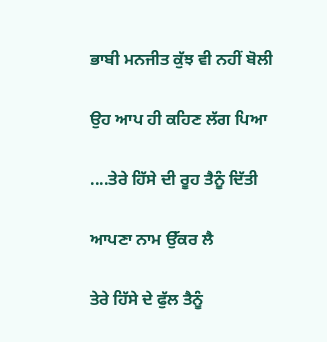ਭਾਬੀ ਮਨਜੀਤ ਕੁੱਝ ਵੀ ਨਹੀਂ ਬੋਲੀ

ਉਹ ਆਪ ਹੀ ਕਹਿਣ ਲੱਗ ਪਿਆ

....ਤੇਰੇ ਹਿੱਸੇ ਦੀ ਰੂਹ ਤੈਨੂੰ ਦਿੱਤੀ

ਆਪਣਾ ਨਾਮ ਉੱਕਰ ਲੈ

ਤੇਰੇ ਹਿੱਸੇ ਦੇ ਫੁੱਲ ਤੈਨੂੰ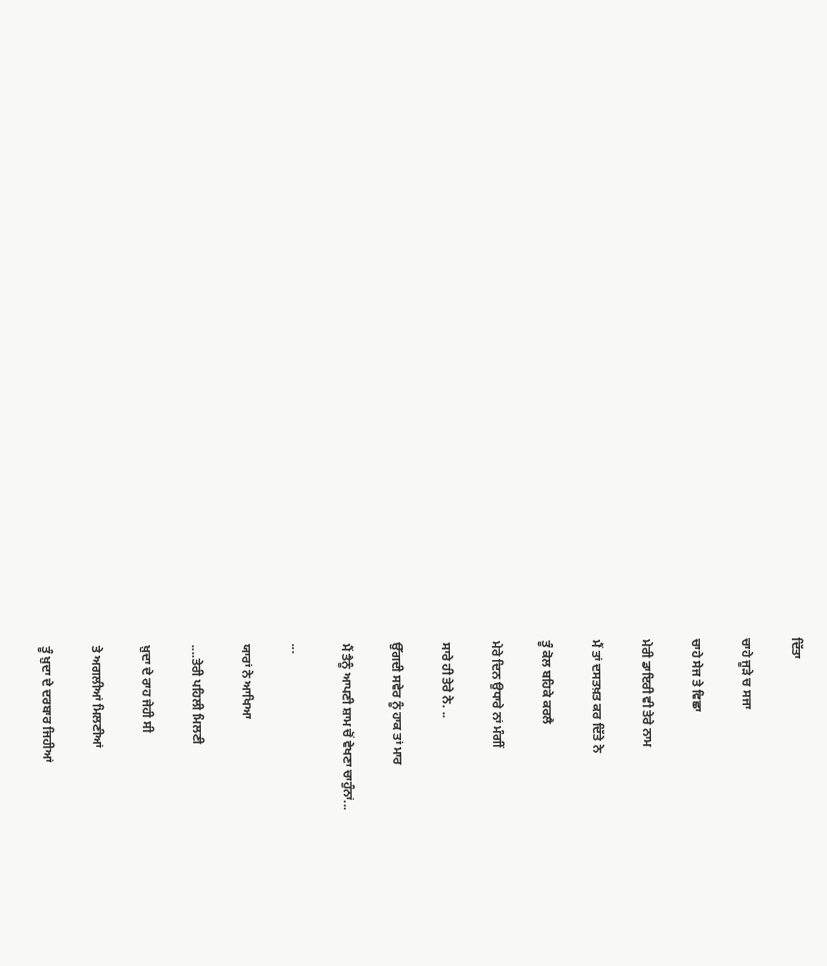ਦਿੱਤਾ

ਚਾਹੇ ਜੂੜੇ ਚ ਸਜਾ

ਚਾਹੇ ਸੇਜ ਤੇ ਵਿਛਾ

ਮੇਰੀ ਡਾਇਰੀ ਵੀ ਤੇਰੇ ਨਾਮ

ਮੈਂ ਤਾਂ ਦਸਤਖ਼ਤ ਕਰ ਦਿੱਤੇ ਨੇ

ਤੂੰ ਕੋਲ ਬਹਿਕੇ ਕਰਲੈ

ਮੇਰੇ ਦਿਨ ਉਧਾਰੇ ਨਾਂ ਮੰਗੀਂ

ਸਾਰੇ ਹੀ ਤੇਰੇ ਨੇ. ..

ਉੱਗਦੀ ਸਵੇਰ ਨੂੰ ਹਾਕ ਤਾਂ ਮਾਰ

ਮੈਂ ਤੈਨੂੰ ਆਪਣੀ ਸ਼ਾਮ ਚੋਂ ਵੇਖਣਾ ਚਾਹੁੰਨਾਂ...

...

ਯਾਰਾਂ ਨੇ ਆਖਿਆ

....ਤੇਰੀ ਪਹਿਲੀ ਮਿਲਣੀ

ਖ਼ੁਦਾ ਦੇ ਰਾਹ ਜੇਹੀ ਸੀ

ਤੇ ਅਗਲੀਆਂ ਮਿਲਣੀਆਂ

ਤੂੰ ਖ਼ੁਦਾ ਦੇ ਦਰਬਾਰ ਜਿਹੀਆਂ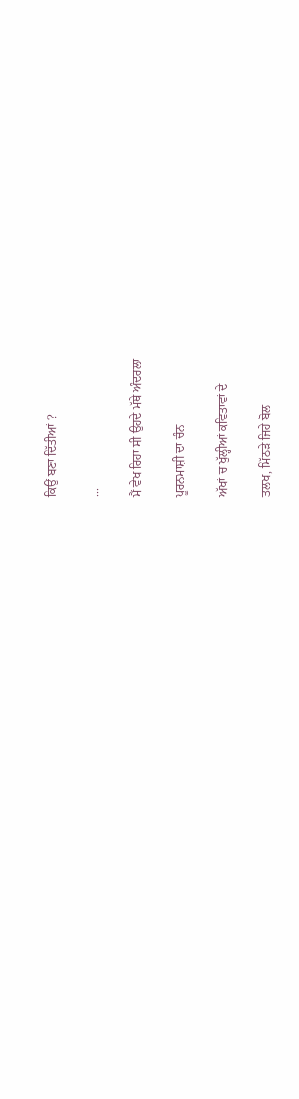ਕਿਉਂ ਬਣਾ ਦਿੱਤੀਆਂ ?

...

ਮੈਂ ਵੇਖ ਰਿਹਾ ਸੀ ਉਹਦੇ ਮੱਥੇ ਅੰਦਰਲਾ

ਪੂਰਨਮਾਸ਼ੀ ਦਾ ਚੰਨ

ਅੱਖਾਂ ਚ ਖੁੱਲ੍ਹੀਆਂ ਕਵਿਤਾਵਾਂ ਦੇ

ਤਲਖ, ਮਿੱਠੜੇ ਜਿਹੇ ਬੋਲ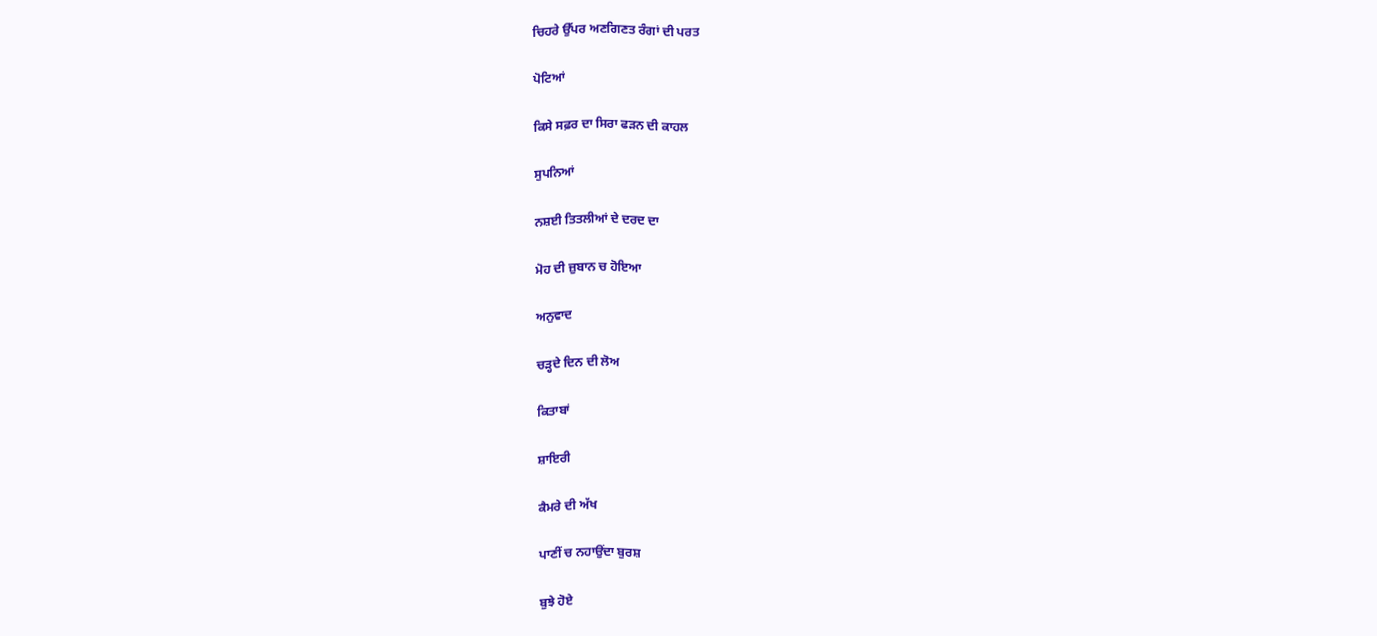ਚਿਹਰੇ ਉੱਪਰ ਅਣਗਿਣਤ ਰੰਗਾਂ ਦੀ ਪਰਤ

ਪੋਟਿਆਂ

ਕਿਸੇ ਸਫ਼ਰ ਦਾ ਸਿਰਾ ਫੜਨ ਦੀ ਕਾਹਲ

ਸੁਪਨਿਆਂ

ਨਸ਼ਈ ਤਿਤਲੀਆਂ ਦੇ ਦਰਦ ਦਾ

ਮੋਹ ਦੀ ਜ਼ੁਬਾਨ ਚ ਹੋਇਆ

ਅਨੁਵਾਦ

ਚੜ੍ਹਦੇ ਦਿਨ ਦੀ ਲੋਅ

ਕਿਤਾਬਾਂ

ਸ਼ਾਇਰੀ

ਕੈਮਰੇ ਦੀ ਅੱਖ

ਪਾਣੀਂ ਚ ਨਹਾਉਂਦਾ ਬੁਰਸ਼

ਬੁਝੇ ਹੋਏ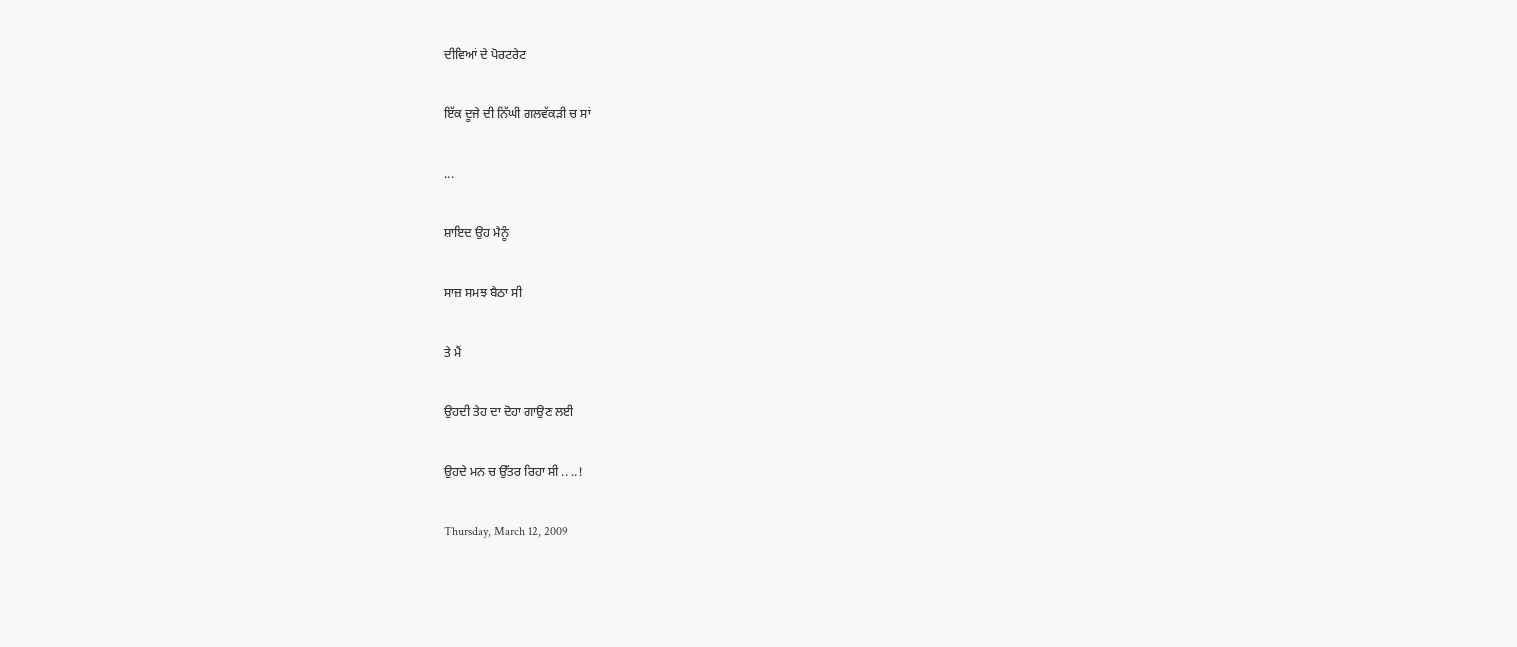ਦੀਵਿਆਂ ਦੇ ਪੋਰਟਰੇਟ

ਇੱਕ ਦੂਜੇ ਦੀ ਨਿੱਘੀ ਗਲਵੱਕੜੀ ਚ ਸਾਂ

...

ਸ਼ਾਇਦ ਉਹ ਮੈਨੂੰ

ਸਾਜ਼ ਸਮਝ ਬੈਠਾ ਸੀ

ਤੇ ਮੈਂ

ਉਹਦੀ ਤੇਹ ਦਾ ਦੋਹਾ ਗਾਉਣ ਲਈ

ਉਹਦੇ ਮਨ ਚ ਉੱਤਰ ਰਿਹਾ ਸੀ .. ..!

Thursday, March 12, 2009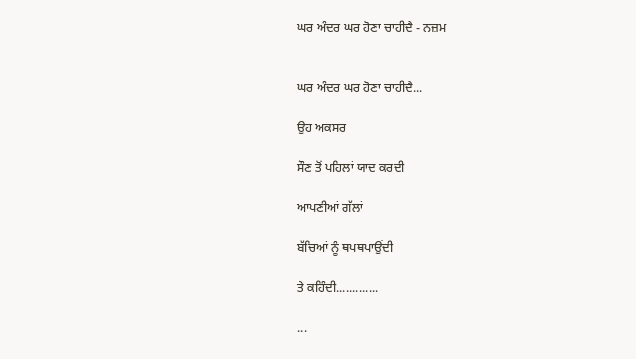ਘਰ ਅੰਦਰ ਘਰ ਹੋਣਾ ਚਾਹੀਦੈ - ਨਜ਼ਮ


ਘਰ ਅੰਦਰ ਘਰ ਹੋਣਾ ਚਾਹੀਦੈ...

ਉਹ ਅਕਸਰ

ਸੌਣ ਤੋਂ ਪਹਿਲਾਂ ਯਾਦ ਕਰਦੀ

ਆਪਣੀਆਂ ਗੱਲਾਂ

ਬੱਚਿਆਂ ਨੂੰ ਥਪਥਪਾਉਂਦੀ

ਤੇ ਕਹਿੰਦੀ.............

...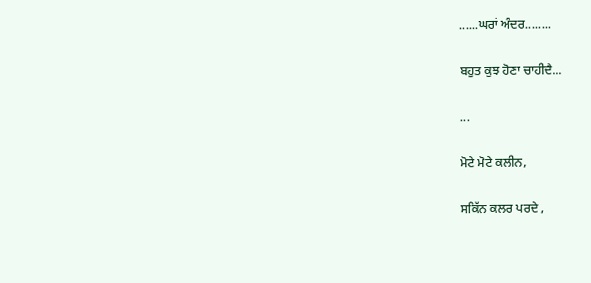......ਘਰਾਂ ਅੰਦਰ........

ਬਹੁਤ ਕੁਝ ਹੋਣਾ ਚਾਹੀਦੈ...

...

ਮੋਟੇ ਮੋਟੇ ਕਲੀਨ,

ਸਕਿੱਨ ਕਲਰ ਪਰਦੇ ,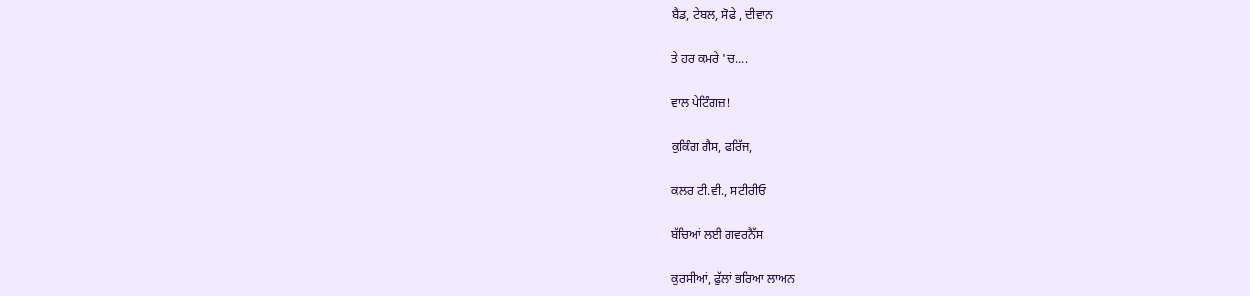ਬੈਡ, ਟੇਬਲ, ਸੋਫੇ , ਦੀਵਾਨ

ਤੇ ਹਰ ਕਮਰੇ 'ਚ....

ਵਾਲ ਪੇਟਿੰਗਜ਼!

ਕੁਕਿੰਗ ਗੈਸ, ਫਰਿੱਜ,

ਕਲਰ ਟੀ.ਵੀ., ਸਟੀਰੀਓ

ਬੱਚਿਆਂ ਲਈ ਗਵਰਨੈੱਸ

ਕੁਰਸੀਆਂ, ਫੁੱਲਾਂ ਭਰਿਆ ਲਾਅਨ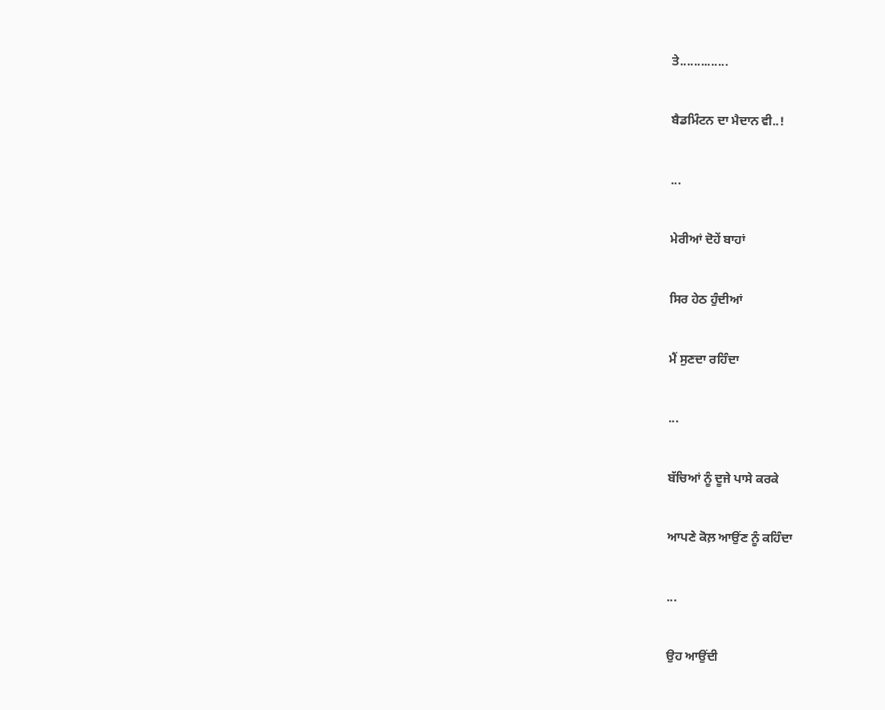ਤੇ..............

ਬੈਡਮਿੰਟਨ ਦਾ ਮੈਦਾਨ ਵੀ..!

...

ਮੇਰੀਆਂ ਦੋਹੇਂ ਬਾਹਾਂ

ਸਿਰ ਹੇਠ ਹੁੰਦੀਆਂ

ਮੈਂ ਸੁਣਦਾ ਰਹਿੰਦਾ

...

ਬੱਚਿਆਂ ਨੂੰ ਦੂਜੇ ਪਾਸੇ ਕਰਕੇ

ਆਪਣੇ ਕੋਲ਼ ਆਉਂਣ ਨੂੰ ਕਹਿੰਦਾ

...

ਉਹ ਆਉਂਦੀ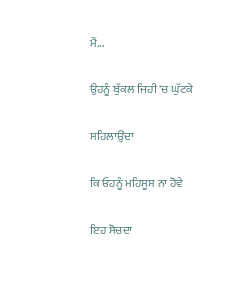ਮੈਂ...

ਉਹਨੂੰ ਬੁੱਕਲ ਜਿਹੀ 'ਚ ਘੁੱਟਕੇ

ਸਹਿਲਾਉਂਦਾ

ਕਿ ਓਹਨੂੰ ਮਹਿਸੂਸ ਨਾ ਹੋਵੇ

ਇਹ ਸੋਚਦਾ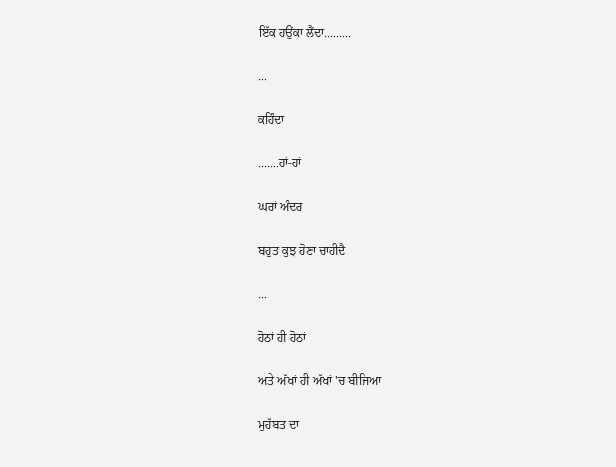ਇੱਕ ਹਉਂਕਾ ਲੈਂਦਾ.........

...

ਕਹਿੰਦਾ

.......ਹਾਂ-ਹਾਂ

ਘਰਾਂ ਅੰਦਰ

ਬਹੁਤ ਕੁਝ ਹੋਣਾ ਚਾਹੀਦੈ

...

ਹੋਠਾਂ ਹੀ ਹੋਠਾਂ

ਅਤੇ ਅੱਖਾਂ ਹੀ ਅੱਖਾਂ 'ਚ ਬੀਜਿਆ

ਮੁਹੱਬਤ ਦਾ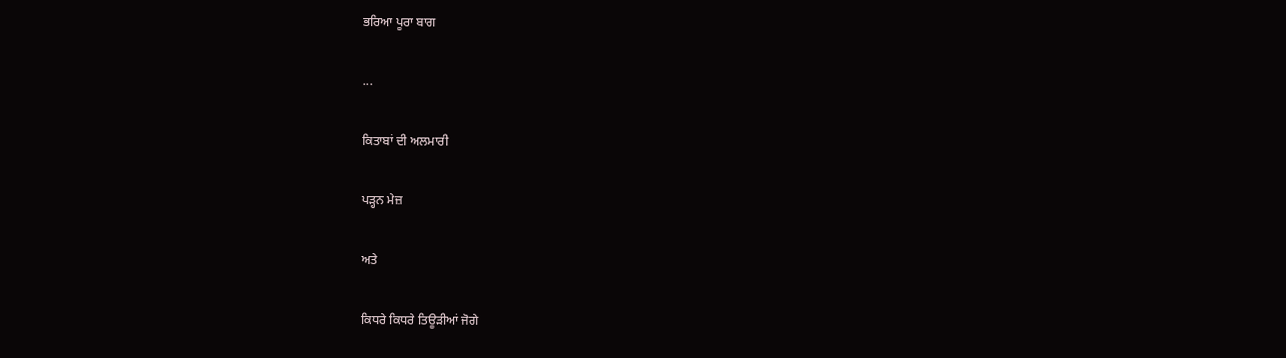ਭਰਿਆ ਪੂਰਾ ਬਾਗ

...

ਕਿਤਾਬਾਂ ਦੀ ਅਲਮਾਰੀ

ਪੜ੍ਹਨ ਮੇਜ਼

ਅਤੇ

ਕਿਧਰੇ ਕਿਧਰੇ ਤਿਊੜੀਆਂ ਜੋਗੇ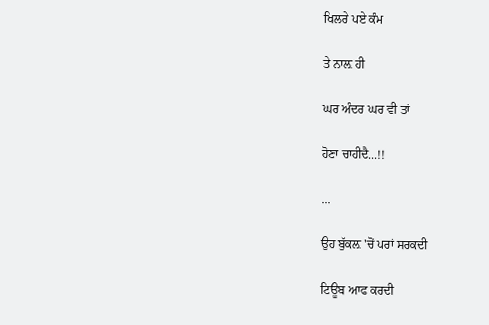ਖਿਲਰੇ ਪਏ ਕੰਮ

ਤੇ ਨਾਲ਼ ਹੀ

ਘਰ ਅੰਦਰ ਘਰ ਵੀ ਤਾਂ

ਹੋਣਾ ਚਾਹੀਦੈ...!!

...

ਉਹ ਬੁੱਕਲ਼ 'ਚੋਂ ਪਰਾਂ ਸਰਕਦੀ

ਟਿਊਬ ਆਫ ਕਰਦੀ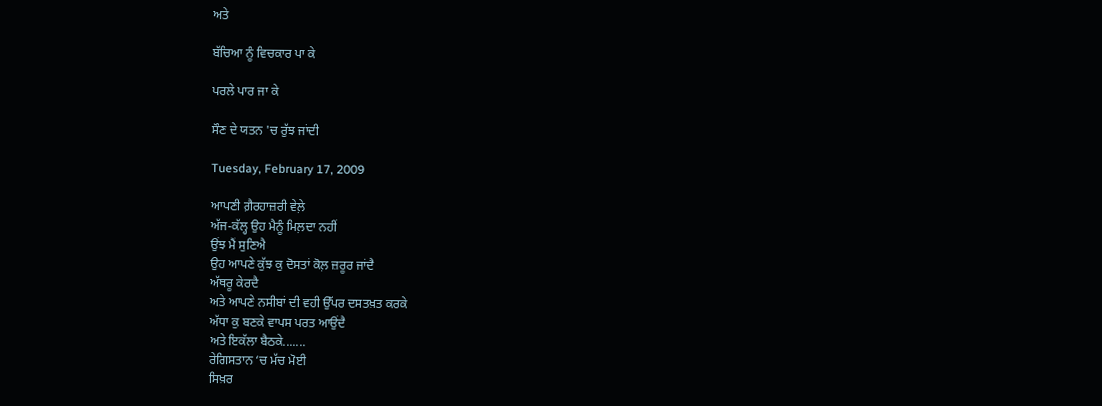ਅਤੇ

ਬੱਚਿਆ ਨੂੰ ਵਿਚਕਾਰ ਪਾ ਕੇ

ਪਰਲੇ ਪਾਰ ਜਾ ਕੇ

ਸੌਣ ਦੇ ਯਤਨ 'ਚ ਰੁੱਝ ਜਾਂਦੀ

Tuesday, February 17, 2009

ਆਪਣੀ ਗ਼ੈਰਹਾਜ਼ਰੀ ਵੇਲ਼ੇ
ਅੱਜ-ਕੱਲ੍ਹ ਉਹ ਮੈਨੂੰ ਮਿਲ਼ਦਾ ਨਹੀਂ
ਉਂਝ ਮੈਂ ਸੁਣਿਐ
ਉਹ ਆਪਣੇ ਕੁੱਝ ਕੁ ਦੋਸਤਾਂ ਕੋਲ਼ ਜ਼ਰੂਰ ਜਾਂਦੈ
ਅੱਥਰੂ ਕੇਰਦੈ
ਅਤੇ ਆਪਣੇ ਨਸੀਬਾਂ ਦੀ ਵਹੀ ਉੱਪਰ ਦਸਤਖ਼ਤ ਕਰਕੇ
ਅੱਧਾ ਕੁ ਬਣਕੇ ਵਾਪਸ ਪਰਤ ਆਉਂਦੈ
ਅਤੇ ਇਕੱਲਾ ਬੈਠਕੇ.......
ਰੇਗਿਸਤਾਨ ‘ਚ ਮੱਚ ਮੋਈ
ਸਿਖ਼ਰ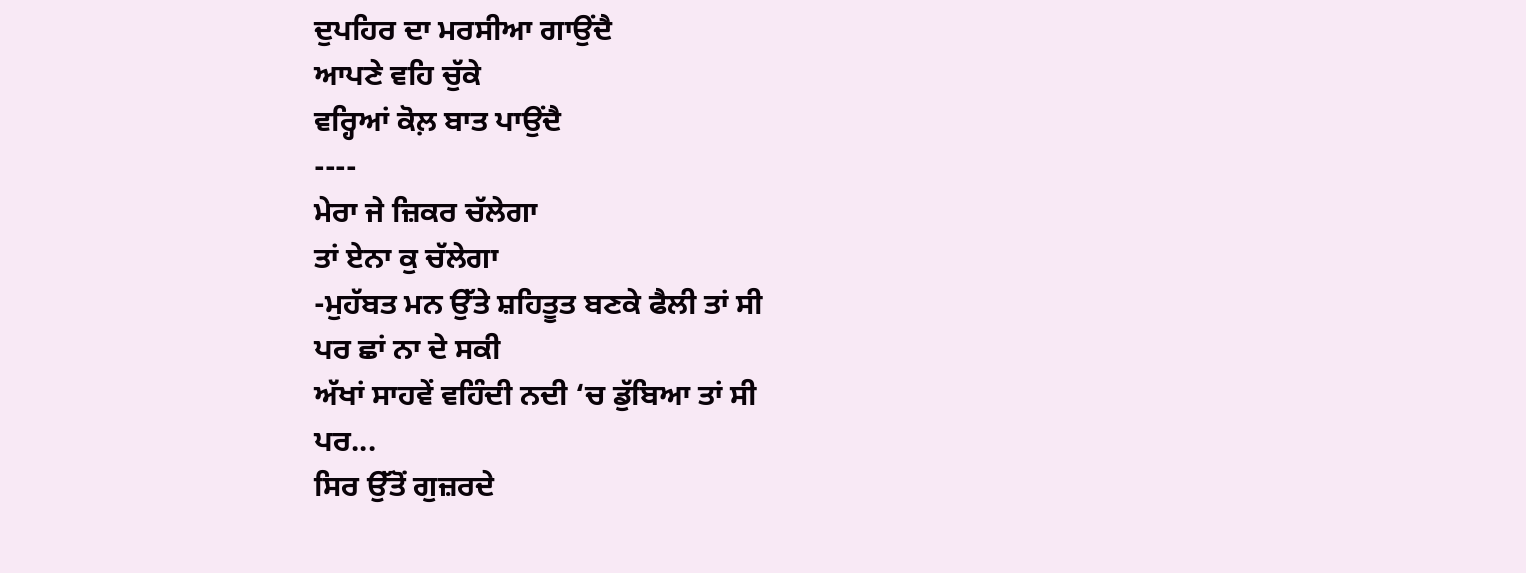ਦੁਪਹਿਰ ਦਾ ਮਰਸੀਆ ਗਾਉਂਦੈ
ਆਪਣੇ ਵਹਿ ਚੁੱਕੇ
ਵਰ੍ਹਿਆਂ ਕੋਲ਼ ਬਾਤ ਪਾਉਂਦੈ
----
ਮੇਰਾ ਜੇ ਜ਼ਿਕਰ ਚੱਲੇਗਾ
ਤਾਂ ਏਨਾ ਕੁ ਚੱਲੇਗਾ
-ਮੁਹੱਬਤ ਮਨ ਉੱਤੇ ਸ਼ਹਿਤੂਤ ਬਣਕੇ ਫੈਲੀ ਤਾਂ ਸੀ
ਪਰ ਛਾਂ ਨਾ ਦੇ ਸਕੀ
ਅੱਖਾਂ ਸਾਹਵੇਂ ਵਹਿੰਦੀ ਨਦੀ ‘ਚ ਡੁੱਬਿਆ ਤਾਂ ਸੀ
ਪਰ...
ਸਿਰ ਉੱਤੋਂ ਗੁਜ਼ਰਦੇ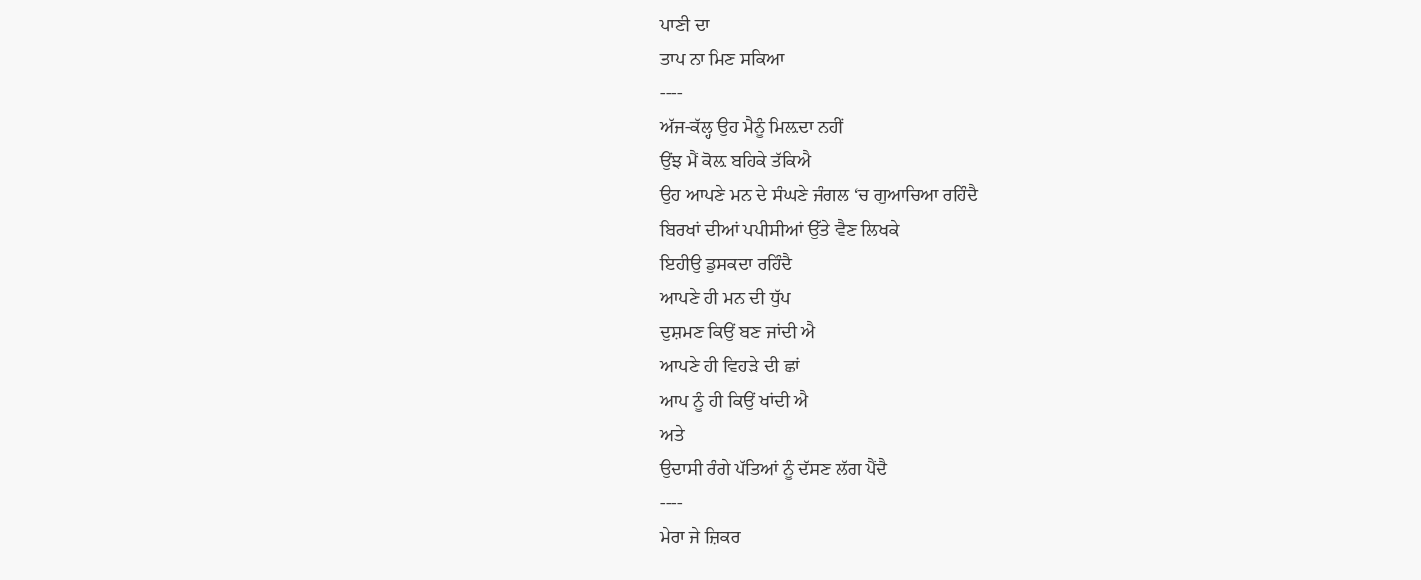ਪਾਣੀ ਦਾ
ਤਾਪ ਨਾ ਮਿਣ ਸਕਿਆ
----
ਅੱਜ-ਕੱਲ੍ਹ ਉਹ ਮੈਨੂੰ ਮਿਲ਼ਦਾ ਨਹੀਂ
ਉਂਝ ਮੈਂ ਕੋਲ਼ ਬਹਿਕੇ ਤੱਕਿਐ
ਉਹ ਆਪਣੇ ਮਨ ਦੇ ਸੰਘਣੇ ਜੰਗਲ ‘ਚ ਗੁਆਚਿਆ ਰਹਿੰਦੈ
ਬਿਰਖਾਂ ਦੀਆਂ ਪਪੀਸੀਆਂ ਉੱਤੇ ਵੈਣ ਲਿਖਕੇ
ਇਹੀਉ ਡੁਸਕਦਾ ਰਹਿੰਦੈ
ਆਪਣੇ ਹੀ ਮਨ ਦੀ ਧੁੱਪ
ਦੁਸ਼ਮਣ ਕਿਉਂ ਬਣ ਜਾਂਦੀ ਐ
ਆਪਣੇ ਹੀ ਵਿਹੜੇ ਦੀ ਛਾਂ
ਆਪ ਨੂੰ ਹੀ ਕਿਉਂ ਖਾਂਦੀ ਐ
ਅਤੇ
ਉਦਾਸੀ ਰੰਗੇ ਪੱਤਿਆਂ ਨੂੰ ਦੱਸਣ ਲੱਗ ਪੈਂਦੈ
----
ਮੇਰਾ ਜੇ ਜ਼ਿਕਰ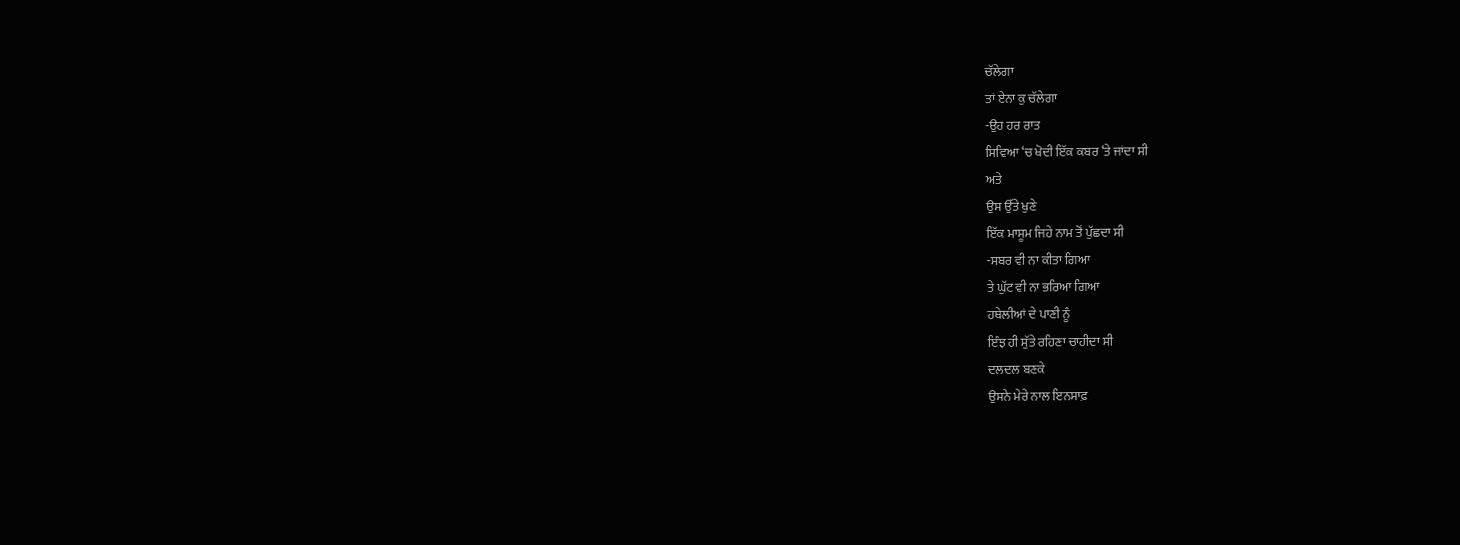ਚੱਲੇਗਾ
ਤਾਂ ਏਨਾ ਕੁ ਚੱਲੇਗਾ
-ਉਹ ਹਰ ਰਾਤ
ਸਿਵਿਆ ‘ਚ ਖੋਦੀ ਇੱਕ ਕਬਰ ‘ਤੇ ਜਾਂਦਾ ਸੀ
ਅਤੇ
ਉਸ ਉੱਤੇ ਖੁਣੇ
ਇੱਕ ਮਾਸੂਮ ਜਿਹੇ ਨਾਮ ਤੋਂ ਪੁੱਛਦਾ ਸੀ
-ਸਬਰ ਵੀ ਨਾ ਕੀਤਾ ਗਿਆ
ਤੇ ਘੁੱਟ ਵੀ ਨਾ ਭਰਿਆ ਗਿਆ
ਹਥੇਲੀਆਂ ਦੇ ਪਾਣੀ ਨੂੰ
ਇੰਝ ਹੀ ਸੁੱਤੇ ਰਹਿਣਾ ਚਾਹੀਦਾ ਸੀ
ਦਲਦਲ ਬਣਕੇ
ਉਸਨੇ ਮੇਰੇ ਨਾਲ ਇਨਸਾਫ਼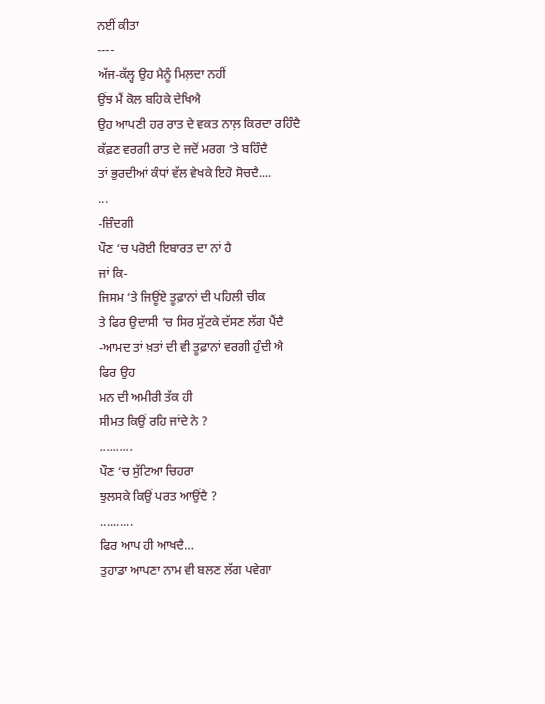ਨਈਂ ਕੀਤਾ
----
ਅੱਜ-ਕੱਲ੍ਹ ਉਹ ਮੈਨੂੰ ਮਿਲ਼ਦਾ ਨਹੀਂ
ਉਂਝ ਮੈਂ ਕੋਲ ਬਹਿਕੇ ਦੇਖਿਐ
ਉਹ ਆਪਣੀ ਹਰ ਰਾਤ ਦੇ ਵਕਤ ਨਾਲ਼ ਕਿਰਦਾ ਰਹਿੰਦੈ
ਕੱਫ਼ਣ ਵਰਗੀ ਰਾਤ ਦੇ ਜਦੋਂ ਮਰਗ ‘ਤੇ ਬਹਿੰਦੈ
ਤਾਂ ਭੁਰਦੀਆਂ ਕੰਧਾਂ ਵੱਲ ਵੇਖਕੇ ਇਹੋ ਸੋਚਦੈ....
...
-ਜ਼ਿੰਦਗੀ
ਪੌਣ ‘ਚ ਪਰੋਈ ਇਬਾਰਤ ਦਾ ਨਾਂ ਹੈ
ਜਾਂ ਕਿ-
ਜਿਸਮ ‘ਤੇ ਜਿਊਂਏ ਤੂਫ਼ਾਨਾਂ ਦੀ ਪਹਿਲੀ ਚੀਕ
ਤੇ ਫਿਰ ਉਦਾਸੀ ‘ਚ ਸਿਰ ਸੁੱਟਕੇ ਦੱਸਣ ਲੱਗ ਪੈਂਦੈ
-ਆਮਦ ਤਾਂ ਖ਼ਤਾਂ ਦੀ ਵੀ ਤੂਫ਼ਾਨਾਂ ਵਰਗੀ ਹੁੰਦੀ ਐ
ਫਿਰ ਉਹ
ਮਨ ਦੀ ਅਮੀਰੀ ਤੱਕ ਹੀ
ਸੀਮਤ ਕਿਉਂ ਰਹਿ ਜਾਂਦੇ ਨੇ ?
..........
ਪੌਣ ‘ਚ ਸੁੱਟਿਆ ਚਿਹਰਾ
ਝੁਲਸਕੇ ਕਿਉਂ ਪਰਤ ਆਉਂਦੈ ?
..........
ਫਿਰ ਆਪ ਹੀ ਆਖਦੈ…
ਤੁਹਾਡਾ ਆਪਣਾ ਨਾਮ ਵੀ ਬਲਣ ਲੱਗ ਪਵੇਗਾ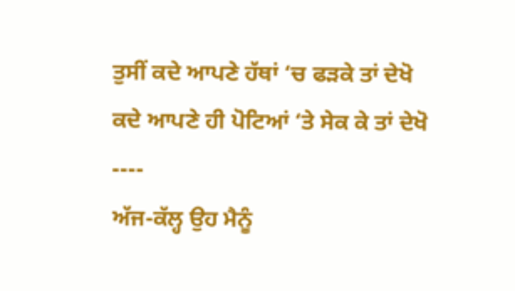ਤੁਸੀਂ ਕਦੇ ਆਪਣੇ ਹੱਥਾਂ ‘ਚ ਫੜਕੇ ਤਾਂ ਦੇਖੋ
ਕਦੇ ਆਪਣੇ ਹੀ ਪੋਟਿਆਂ ‘ਤੇ ਸੇਕ ਕੇ ਤਾਂ ਦੇਖੋ
----
ਅੱਜ-ਕੱਲ੍ਹ ਉਹ ਮੈਨੂੰ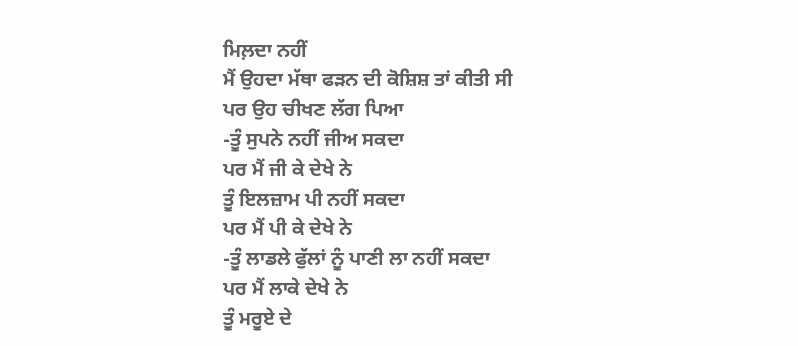ਮਿਲ਼ਦਾ ਨਹੀਂ
ਮੈਂ ਉਹਦਾ ਮੱਥਾ ਫੜਨ ਦੀ ਕੋਸ਼ਿਸ਼ ਤਾਂ ਕੀਤੀ ਸੀ
ਪਰ ਉਹ ਚੀਖਣ ਲੱਗ ਪਿਆ
-ਤੂੰ ਸੁਪਨੇ ਨਹੀਂ ਜੀਅ ਸਕਦਾ
ਪਰ ਮੈਂ ਜੀ ਕੇ ਦੇਖੇ ਨੇ
ਤੂੰ ਇਲਜ਼ਾਮ ਪੀ ਨਹੀਂ ਸਕਦਾ
ਪਰ ਮੈਂ ਪੀ ਕੇ ਦੇਖੇ ਨੇ
-ਤੂੰ ਲਾਡਲੇ ਫੁੱਲਾਂ ਨੂੰ ਪਾਣੀ ਲਾ ਨਹੀਂ ਸਕਦਾ
ਪਰ ਮੈਂ ਲਾਕੇ ਦੇਖੇ ਨੇ
ਤੂੰ ਮਰੂਏ ਦੇ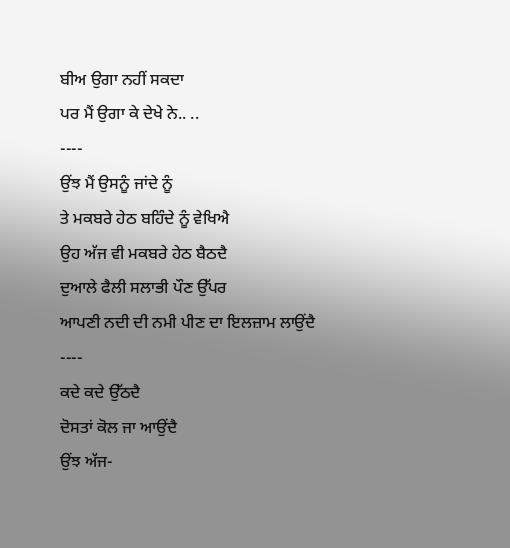ਬੀਅ ਉਗਾ ਨਹੀਂ ਸਕਦਾ
ਪਰ ਮੈਂ ਉਗਾ ਕੇ ਦੇਖੇ ਨੇ.. ..
----
ਉਂਝ ਮੈਂ ਉਸਨੂੰ ਜਾਂਦੇ ਨੂੰ
ਤੇ ਮਕਬਰੇ ਹੇਠ ਬਹਿੰਦੇ ਨੂੰ ਵੇਖਿਐ
ਉਹ ਅੱਜ ਵੀ ਮਕਬਰੇ ਹੇਠ ਬੈਠਦੈ
ਦੁਆਲੇ ਫੈਲੀ ਸਲਾਭੀ ਪੌਣ ਉੱਪਰ
ਆਪਣੀ ਨਦੀ ਦੀ ਨਮੀ ਪੀਣ ਦਾ ਇਲਜ਼ਾਮ ਲਾਉਂਦੈ
----
ਕਦੇ ਕਦੇ ਉੱਠਦੈ
ਦੋਸਤਾਂ ਕੋਲ ਜਾ ਆਉਂਦੈ
ਉਂਝ ਅੱਜ-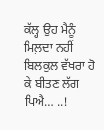ਕੱਲ੍ਹ ਉਹ ਮੈਨੂੰ ਮਿਲ਼ਦਾ ਨਹੀਂ
ਬਿਲਕੁਲ ਵੱਖਰਾ ਹੋ ਕੇ ਬੀਤਣ ਲੱਗ ਪਿਐ… ..!